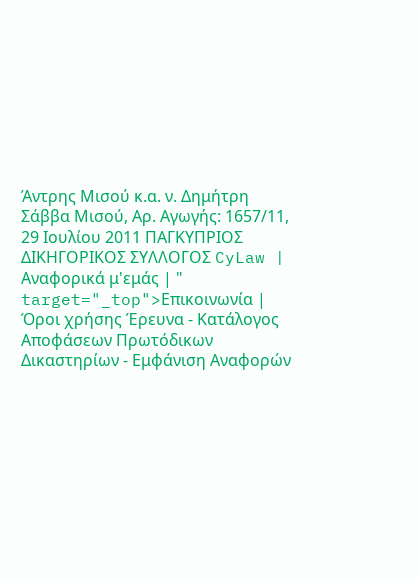Άντρης Μισού κ.α. ν. Δημήτρη Σάββα Μισού, Αρ. Αγωγής: 1657/11, 29 Ιουλίου 2011 ΠΑΓΚΥΠΡΙΟΣ ΔΙΚΗΓΟΡΙΚΟΣ ΣΥΛΛΟΓΟΣ CyLaw | Αναφορικά μ'εμάς | " target="_top">Επικοινωνία | Όροι χρήσης Έρευνα - Κατάλογος Αποφάσεων Πρωτόδικων Δικαστηρίων - Εμφάνιση Αναφορών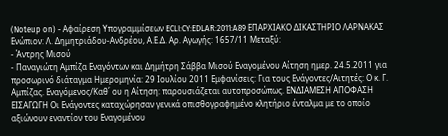(Noteup on) - Αφαίρεση Υπογραμμίσεων ECLI:CY:EDLAR:2011:A89 ΕΠΑΡΧΙΑΚΟ ΔΙΚΑΣΤΗΡΙΟ ΛΑΡΝΑΚΑΣ Ενώπιον: Λ. Δημητριάδου-Ανδρέου, Α.Ε.Δ. Αρ. Αγωγής: 1657/11 Μεταξύ:
- Άντρης Μισού
- Παναγιώτη Αμπίζα Εναγόντων και Δημήτρη Σάββα Μισού Εναγομένου Αίτηση ημερ. 24.5.2011 για προσωρινό διάταγμα Ημερομηνία: 29 Ιουλίου 2011 Εμφανίσεις: Για τους Ενάγοντες/Αιτητές: Ο κ. Γ. Αμπίζας. Εναγόμενος/Καθ΄ ου η Αίτηση: παρουσιάζεται αυτοπροσώπως. ΕΝΔΙΑΜΕΣΗ ΑΠΟΦΑΣΗ ΕΙΣΑΓΩΓΗ Οι Ενάγοντες καταχώρησαν γενικά οπισθογραφημένο κλητήριο ένταλμα με το οποίο αξιώνουν εναντίον του Εναγομένου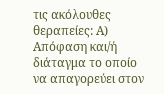τις ακόλουθες θεραπείες: Α) Απόφαση και/ή διάταγμα το οποίο να απαγορεύει στον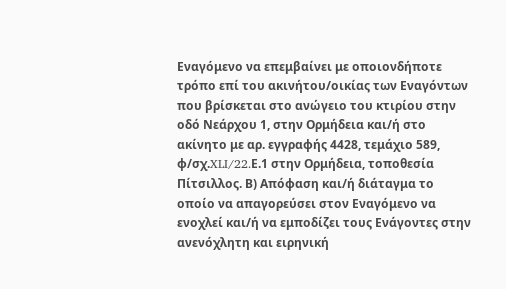Εναγόμενο να επεμβαίνει με οποιονδήποτε τρόπο επί του ακινήτου/οικίας των Εναγόντων που βρίσκεται στο ανώγειο του κτιρίου στην οδό Νεάρχου 1, στην Ορμήδεια και/ή στο ακίνητο με αρ. εγγραφής 4428, τεμάχιο 589, φ/σχ.XLI/22.Ε.1 στην Ορμήδεια, τοποθεσία Πίτσιλλος. Β) Απόφαση και/ή διάταγμα το οποίο να απαγορεύσει στον Εναγόμενο να ενοχλεί και/ή να εμποδίζει τους Ενάγοντες στην ανενόχλητη και ειρηνική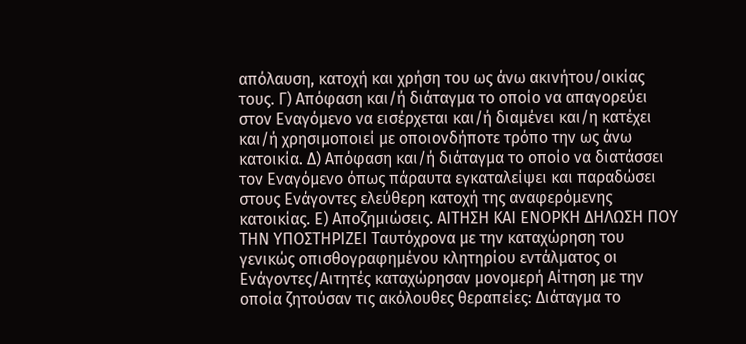απόλαυση, κατοχή και χρήση του ως άνω ακινήτου/οικίας τους. Γ) Απόφαση και/ή διάταγμα το οποίο να απαγορεύει στον Εναγόμενο να εισέρχεται και/ή διαμένει και/η κατέχει και/ή χρησιμοποιεί με οποιονδήποτε τρόπο την ως άνω κατοικία. Δ) Απόφαση και/ή διάταγμα το οποίο να διατάσσει τον Εναγόμενο όπως πάραυτα εγκαταλείψει και παραδώσει στους Ενάγοντες ελεύθερη κατοχή της αναφερόμενης κατοικίας. Ε) Αποζημιώσεις. ΑΙΤΗΣΗ ΚΑΙ ΕΝΟΡΚΗ ΔΗΛΩΣΗ ΠΟΥ ΤΗΝ ΥΠΟΣΤΗΡΙΖΕΙ Ταυτόχρονα με την καταχώρηση του γενικώς οπισθογραφημένου κλητηρίου εντάλματος οι Ενάγοντες/Αιτητές καταχώρησαν μονομερή Αίτηση με την οποία ζητούσαν τις ακόλουθες θεραπείες: Διάταγμα το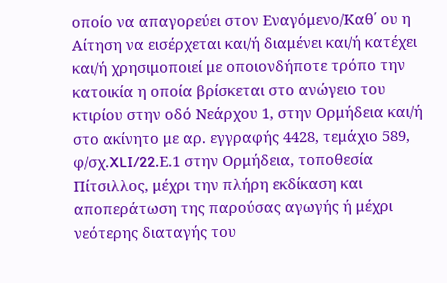οποίο να απαγορεύει στον Εναγόμενο/Καθ΄ ου η Αίτηση να εισέρχεται και/ή διαμένει και/ή κατέχει και/ή χρησιμοποιεί με οποιονδήποτε τρόπο την κατοικία η οποία βρίσκεται στο ανώγειο του κτιρίου στην οδό Νεάρχου 1, στην Ορμήδεια και/ή στο ακίνητο με αρ. εγγραφής 4428, τεμάχιο 589, φ/σχ.XLI/22.Ε.1 στην Ορμήδεια, τοποθεσία Πίτσιλλος, μέχρι την πλήρη εκδίκαση και αποπεράτωση της παρούσας αγωγής ή μέχρι νεότερης διαταγής του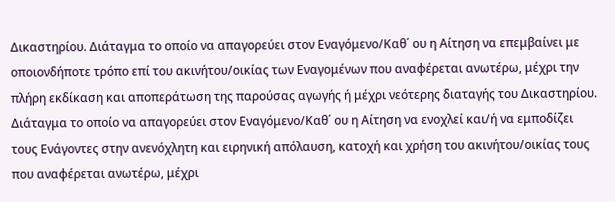Δικαστηρίου. Διάταγμα το οποίο να απαγορεύει στον Εναγόμενο/Καθ΄ ου η Αίτηση να επεμβαίνει με οποιονδήποτε τρόπο επί του ακινήτου/οικίας των Εναγομένων που αναφέρεται ανωτέρω, μέχρι την πλήρη εκδίκαση και αποπεράτωση της παρούσας αγωγής ή μέχρι νεότερης διαταγής του Δικαστηρίου. Διάταγμα το οποίο να απαγορεύει στον Εναγόμενο/Καθ΄ ου η Αίτηση να ενοχλεί και/ή να εμποδίζει τους Ενάγοντες στην ανενόχλητη και ειρηνική απόλαυση, κατοχή και χρήση του ακινήτου/οικίας τους που αναφέρεται ανωτέρω, μέχρι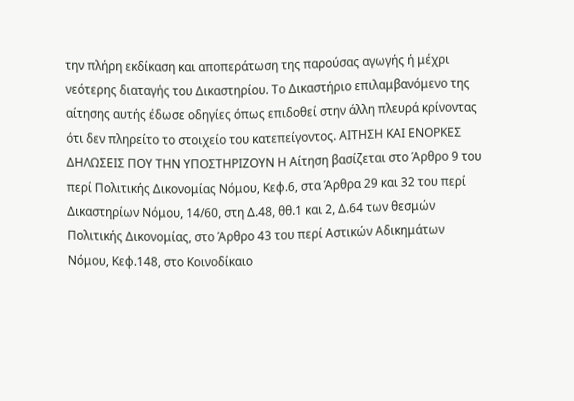την πλήρη εκδίκαση και αποπεράτωση της παρούσας αγωγής ή μέχρι νεότερης διαταγής του Δικαστηρίου. Το Δικαστήριο επιλαμβανόμενο της αίτησης αυτής έδωσε οδηγίες όπως επιδοθεί στην άλλη πλευρά κρίνοντας ότι δεν πληρείτο το στοιχείο του κατεπείγοντος. ΑΙΤΗΣΗ ΚΑΙ ΕΝΟΡΚΕΣ ΔΗΛΩΣΕΙΣ ΠΟΥ ΤΗΝ ΥΠΟΣΤΗΡΙΖΟΥΝ Η Αίτηση βασίζεται στο Άρθρο 9 του περί Πολιτικής Δικονομίας Νόμου, Κεφ.6, στα Άρθρα 29 και 32 του περί Δικαστηρίων Νόμου, 14/60, στη Δ.48, θθ.1 και 2, Δ.64 των θεσμών Πολιτικής Δικονομίας, στο Άρθρο 43 του περί Αστικών Αδικημάτων Νόμου, Κεφ.148, στο Κοινοδίκαιο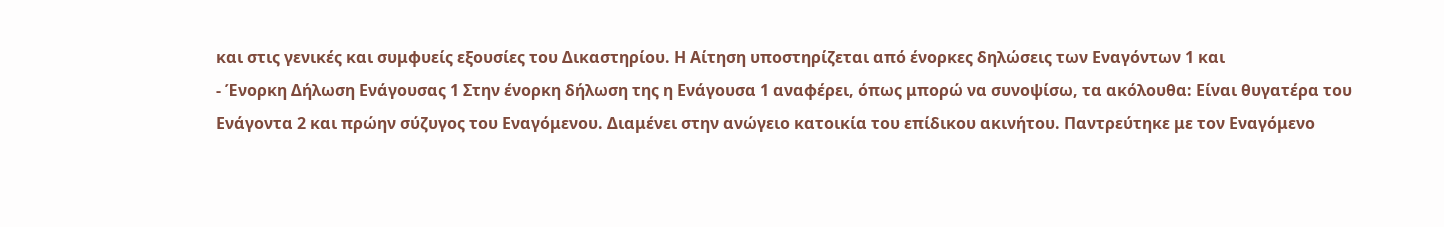και στις γενικές και συμφυείς εξουσίες του Δικαστηρίου. Η Αίτηση υποστηρίζεται από ένορκες δηλώσεις των Εναγόντων 1 και
- Ένορκη Δήλωση Ενάγουσας 1 Στην ένορκη δήλωση της η Ενάγουσα 1 αναφέρει, όπως μπορώ να συνοψίσω, τα ακόλουθα: Είναι θυγατέρα του Ενάγοντα 2 και πρώην σύζυγος του Εναγόμενου. Διαμένει στην ανώγειο κατοικία του επίδικου ακινήτου. Παντρεύτηκε με τον Εναγόμενο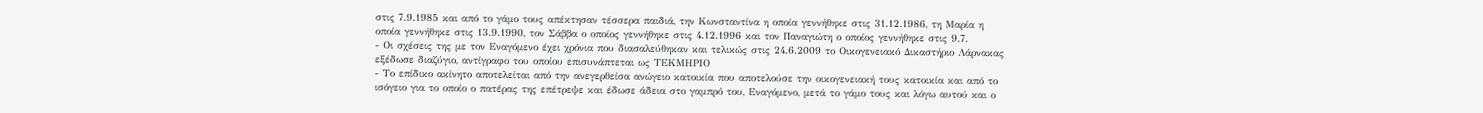στις 7.9.1985 και από το γάμο τους απέκτησαν τέσσερα παιδιά, την Κωνσταντίνα η οποία γεννήθηκε στις 31.12.1986, τη Μαρία η οποία γεννήθηκε στις 13.9.1990, τον Σάββα ο οποίος γεννήθηκε στις 4.12.1996 και τον Παναγιώτη ο οποίος γεννήθηκε στις 9.7.
- Οι σχέσεις της με τον Εναγόμενο έχει χρόνια που διασαλεύθηκαν και τελικώς στις 24.6.2009 το Οικογενειακό Δικαστήριο Λάρνακας εξέδωσε διαζύγιο, αντίγραφο του οποίου επισυνάπτεται ως ΤΕΚΜΗΡΙΟ
- Το επίδικο ακίνητο αποτελείται από την ανεγερθείσα ανώγειο κατοικία που αποτελούσε την οικογενειακή τους κατοικία και από το ισόγειο για το οποίο ο πατέρας της επέτρεψε και έδωσε άδεια στο γαμπρό του, Εναγόμενο, μετά το γάμο τους και λόγω αυτού και ο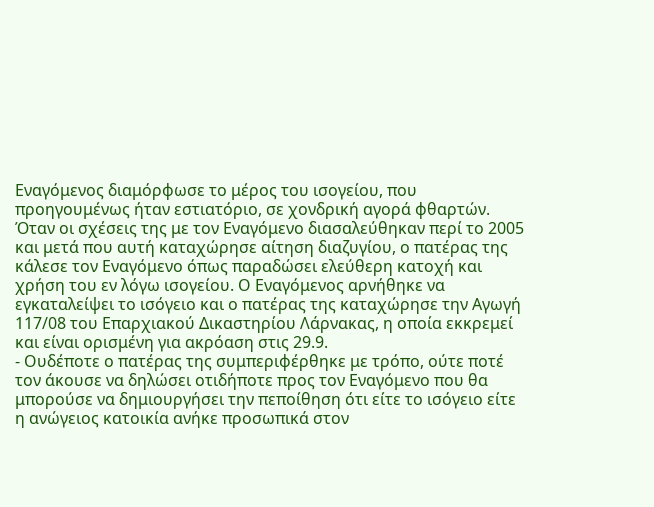Εναγόμενος διαμόρφωσε το μέρος του ισογείου, που προηγουμένως ήταν εστιατόριο, σε χονδρική αγορά φθαρτών. Όταν οι σχέσεις της με τον Εναγόμενο διασαλεύθηκαν περί το 2005 και μετά που αυτή καταχώρησε αίτηση διαζυγίου, ο πατέρας της κάλεσε τον Εναγόμενο όπως παραδώσει ελεύθερη κατοχή και χρήση του εν λόγω ισογείου. Ο Εναγόμενος αρνήθηκε να εγκαταλείψει το ισόγειο και ο πατέρας της καταχώρησε την Αγωγή 117/08 του Επαρχιακού Δικαστηρίου Λάρνακας, η οποία εκκρεμεί και είναι ορισμένη για ακρόαση στις 29.9.
- Ουδέποτε ο πατέρας της συμπεριφέρθηκε με τρόπο, ούτε ποτέ τον άκουσε να δηλώσει οτιδήποτε προς τον Εναγόμενο που θα μπορούσε να δημιουργήσει την πεποίθηση ότι είτε το ισόγειο είτε η ανώγειος κατοικία ανήκε προσωπικά στον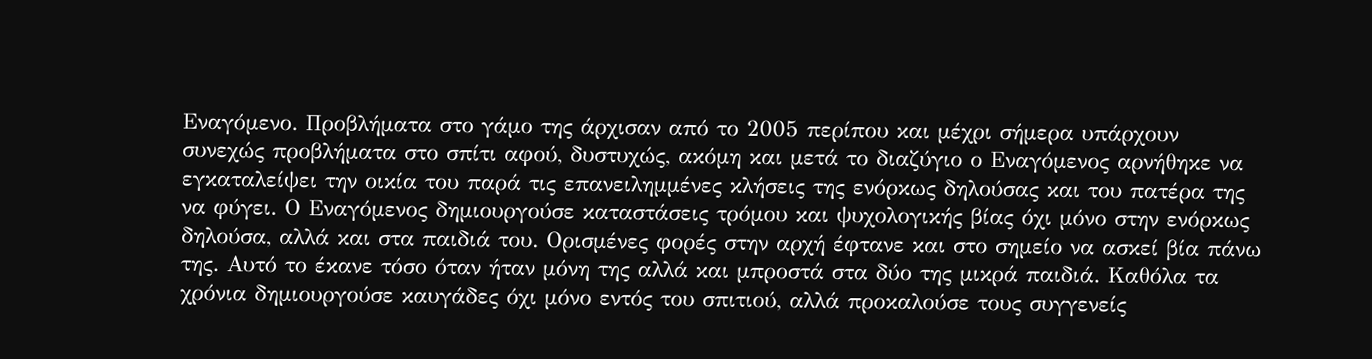Εναγόμενο. Προβλήματα στο γάμο της άρχισαν από το 2005 περίπου και μέχρι σήμερα υπάρχουν συνεχώς προβλήματα στο σπίτι αφού, δυστυχώς, ακόμη και μετά το διαζύγιο ο Εναγόμενος αρνήθηκε να εγκαταλείψει την οικία του παρά τις επανειλημμένες κλήσεις της ενόρκως δηλούσας και του πατέρα της να φύγει. Ο Εναγόμενος δημιουργούσε καταστάσεις τρόμου και ψυχολογικής βίας όχι μόνο στην ενόρκως δηλούσα, αλλά και στα παιδιά του. Ορισμένες φορές στην αρχή έφτανε και στο σημείο να ασκεί βία πάνω της. Αυτό το έκανε τόσο όταν ήταν μόνη της αλλά και μπροστά στα δύο της μικρά παιδιά. Καθόλα τα χρόνια δημιουργούσε καυγάδες όχι μόνο εντός του σπιτιού, αλλά προκαλούσε τους συγγενείς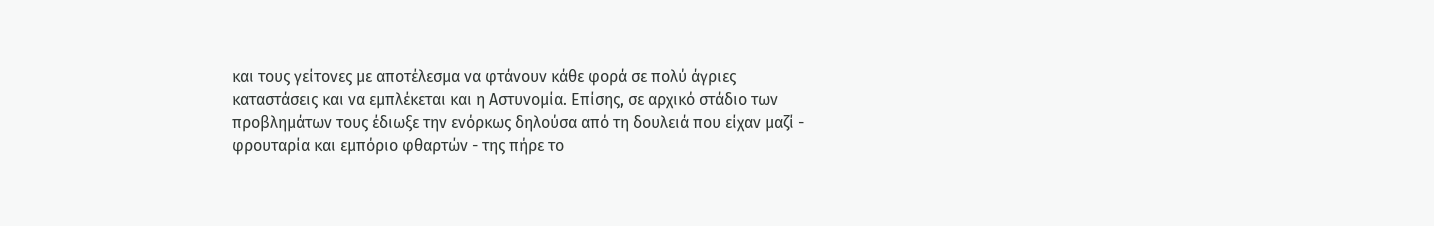και τους γείτονες με αποτέλεσμα να φτάνουν κάθε φορά σε πολύ άγριες καταστάσεις και να εμπλέκεται και η Αστυνομία. Επίσης, σε αρχικό στάδιο των προβλημάτων τους έδιωξε την ενόρκως δηλούσα από τη δουλειά που είχαν μαζί - φρουταρία και εμπόριο φθαρτών - της πήρε το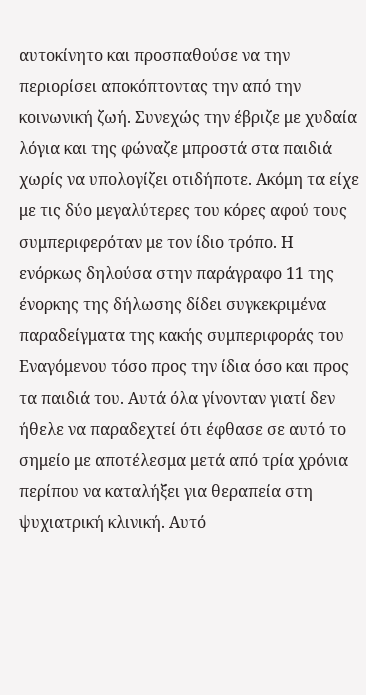αυτοκίνητο και προσπαθούσε να την περιορίσει αποκόπτοντας την από την κοινωνική ζωή. Συνεχώς την έβριζε με χυδαία λόγια και της φώναζε μπροστά στα παιδιά χωρίς να υπολογίζει οτιδήποτε. Ακόμη τα είχε με τις δύο μεγαλύτερες του κόρες αφού τους συμπεριφερόταν με τον ίδιο τρόπο. Η ενόρκως δηλούσα στην παράγραφο 11 της ένορκης της δήλωσης δίδει συγκεκριμένα παραδείγματα της κακής συμπεριφοράς του Εναγόμενου τόσο προς την ίδια όσο και προς τα παιδιά του. Αυτά όλα γίνονταν γιατί δεν ήθελε να παραδεχτεί ότι έφθασε σε αυτό το σημείο με αποτέλεσμα μετά από τρία χρόνια περίπου να καταλήξει για θεραπεία στη ψυχιατρική κλινική. Αυτό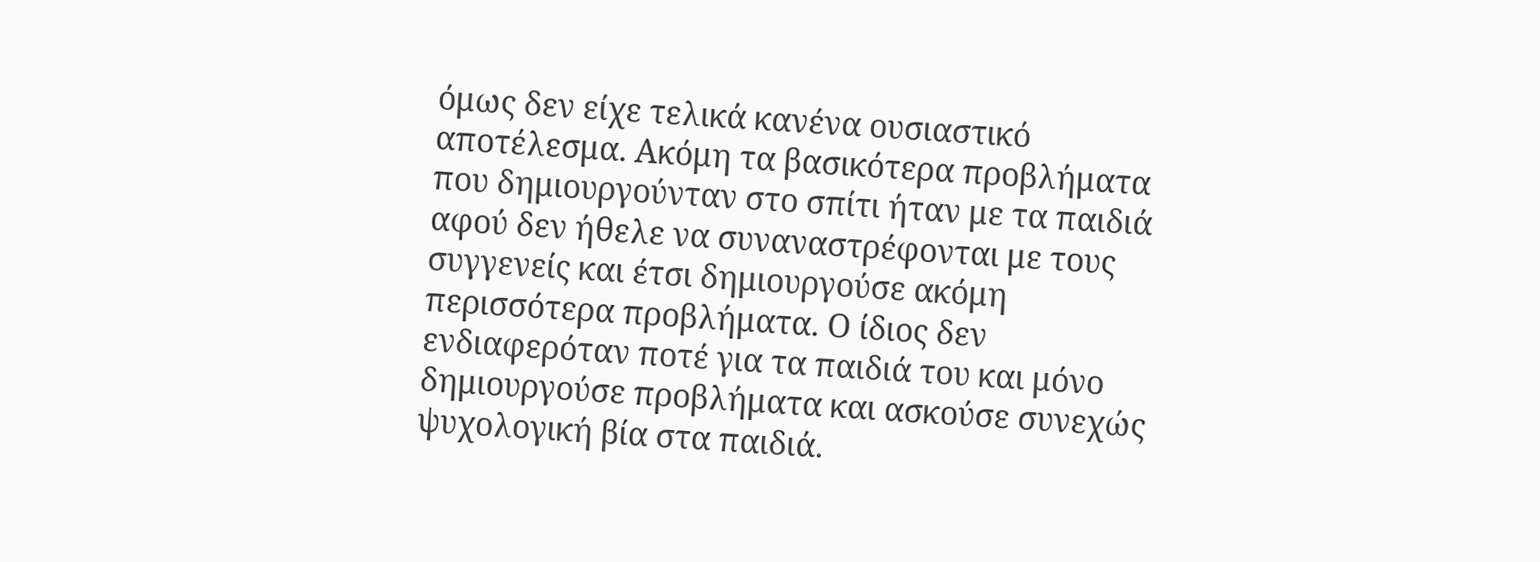όμως δεν είχε τελικά κανένα ουσιαστικό αποτέλεσμα. Ακόμη τα βασικότερα προβλήματα που δημιουργούνταν στο σπίτι ήταν με τα παιδιά αφού δεν ήθελε να συναναστρέφονται με τους συγγενείς και έτσι δημιουργούσε ακόμη περισσότερα προβλήματα. Ο ίδιος δεν ενδιαφερόταν ποτέ για τα παιδιά του και μόνο δημιουργούσε προβλήματα και ασκούσε συνεχώς ψυχολογική βία στα παιδιά.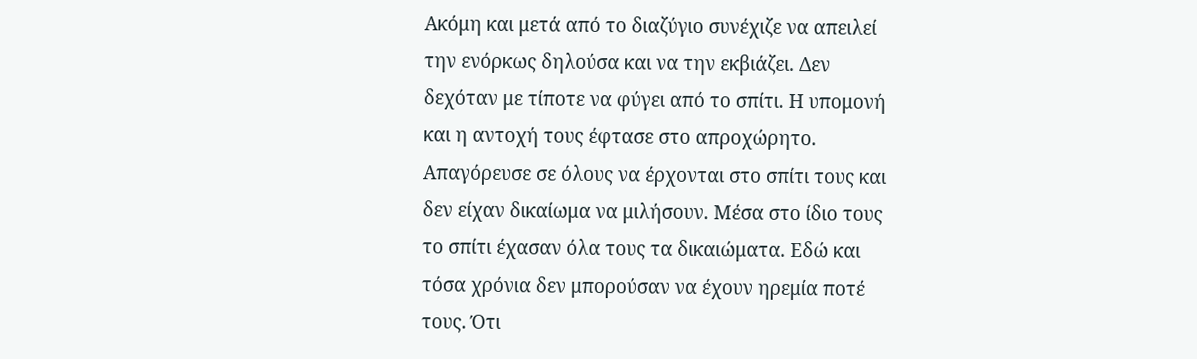Ακόμη και μετά από το διαζύγιο συνέχιζε να απειλεί την ενόρκως δηλούσα και να την εκβιάζει. Δεν δεχόταν με τίποτε να φύγει από το σπίτι. Η υπομονή και η αντοχή τους έφτασε στο απροχώρητο. Απαγόρευσε σε όλους να έρχονται στο σπίτι τους και δεν είχαν δικαίωμα να μιλήσουν. Μέσα στο ίδιο τους το σπίτι έχασαν όλα τους τα δικαιώματα. Εδώ και τόσα χρόνια δεν μπορούσαν να έχουν ηρεμία ποτέ τους. Ότι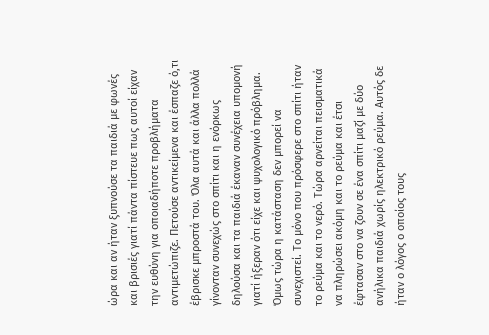ώρα και αν ήταν ξυπνούσε τα παιδιά με φωνές και βρισιές γιατί πάντα πίστευε πως αυτοί είχαν την ευθύνη για οποιαδήποτε προβλήματα αντιμετώπιζε. Πετούσε αντικείμενα και έσπαζε ό,τι έβρισκε μπροστά του. Όλα αυτά και άλλα πολλά γίνονταν συνεχώς στο σπίτι και η ενόρκως δηλούσα και τα παιδιά έκαναν συνέχεια υπομονή γιατί ήξεραν ότι είχε και ψυχολογικό πρόβλημα. Όμως τώρα η κατάσταση δεν μπορεί να συνεχιστεί. Το μόνο που πρόσφερε στο σπίτι ήταν το ρεύμα και το νερό. Τώρα αρνείται πεισματικά να πληρώσει ακόμη και το ρεύμα και έτσι έφτασαν στο να ζουν σε ένα σπίτι μαζί με δύο ανήλικα παιδιά χωρίς ηλεκτρικό ρεύμα. Αυτός δε ήταν ο λόγος ο οποίος τους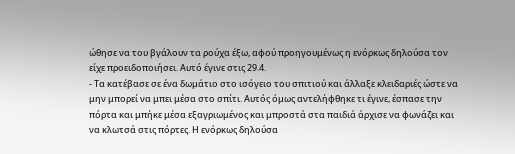ώθησε να του βγάλουν τα ρούχα έξω, αφού προηγουμένως η ενόρκως δηλούσα τον είχε προειδοποιήσει. Αυτό έγινε στις 29.4.
- Τα κατέβασε σε ένα δωμάτιο στο ισόγειο του σπιτιού και άλλαξε κλειδαριές ώστε να μην μπορεί να μπει μέσα στο σπίτι. Αυτός όμως αντελήφθηκε τι έγινε, έσπασε την πόρτα και μπήκε μέσα εξαγριωμένος και μπροστά στα παιδιά άρχισε να φωνάζει και να κλωτσά στις πόρτες. Η ενόρκως δηλούσα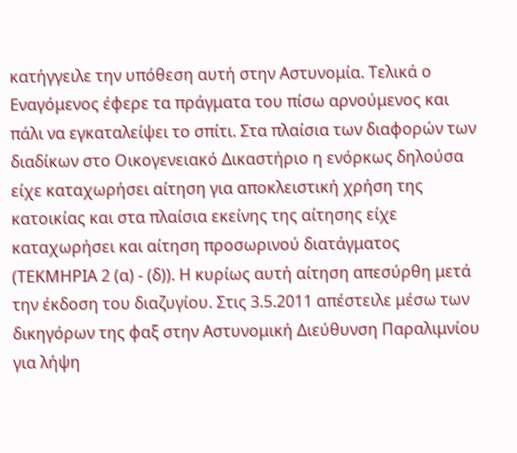κατήγγειλε την υπόθεση αυτή στην Αστυνομία. Τελικά ο Εναγόμενος έφερε τα πράγματα του πίσω αρνούμενος και πάλι να εγκαταλείψει το σπίτι. Στα πλαίσια των διαφορών των διαδίκων στο Οικογενειακό Δικαστήριο η ενόρκως δηλούσα είχε καταχωρήσει αίτηση για αποκλειστική χρήση της κατοικίας και στα πλαίσια εκείνης της αίτησης είχε καταχωρήσει και αίτηση προσωρινού διατάγματος (ΤΕΚΜΗΡΙΑ 2 (α) - (δ)). Η κυρίως αυτή αίτηση απεσύρθη μετά την έκδοση του διαζυγίου. Στις 3.5.2011 απέστειλε μέσω των δικηγόρων της φαξ στην Αστυνομική Διεύθυνση Παραλιμνίου για λήψη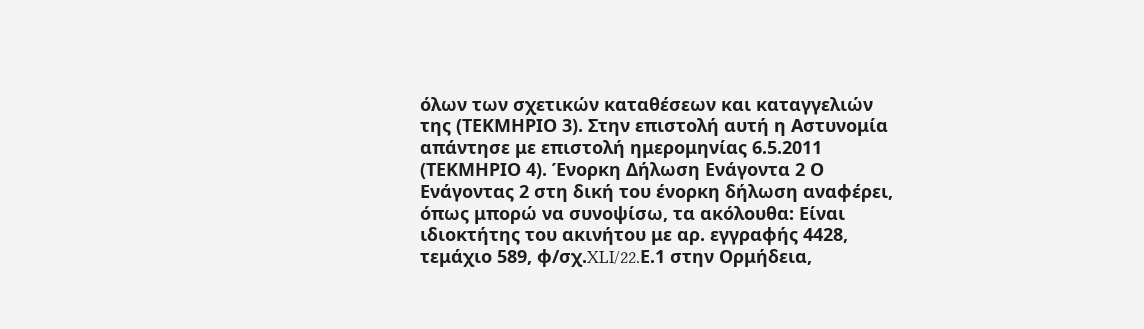όλων των σχετικών καταθέσεων και καταγγελιών της (ΤΕΚΜΗΡΙΟ 3). Στην επιστολή αυτή η Αστυνομία απάντησε με επιστολή ημερομηνίας 6.5.2011 (ΤΕΚΜΗΡΙΟ 4). Ένορκη Δήλωση Ενάγοντα 2 Ο Ενάγοντας 2 στη δική του ένορκη δήλωση αναφέρει, όπως μπορώ να συνοψίσω, τα ακόλουθα: Είναι ιδιοκτήτης του ακινήτου με αρ. εγγραφής 4428, τεμάχιο 589, φ/σχ.XLI/22.Ε.1 στην Ορμήδεια,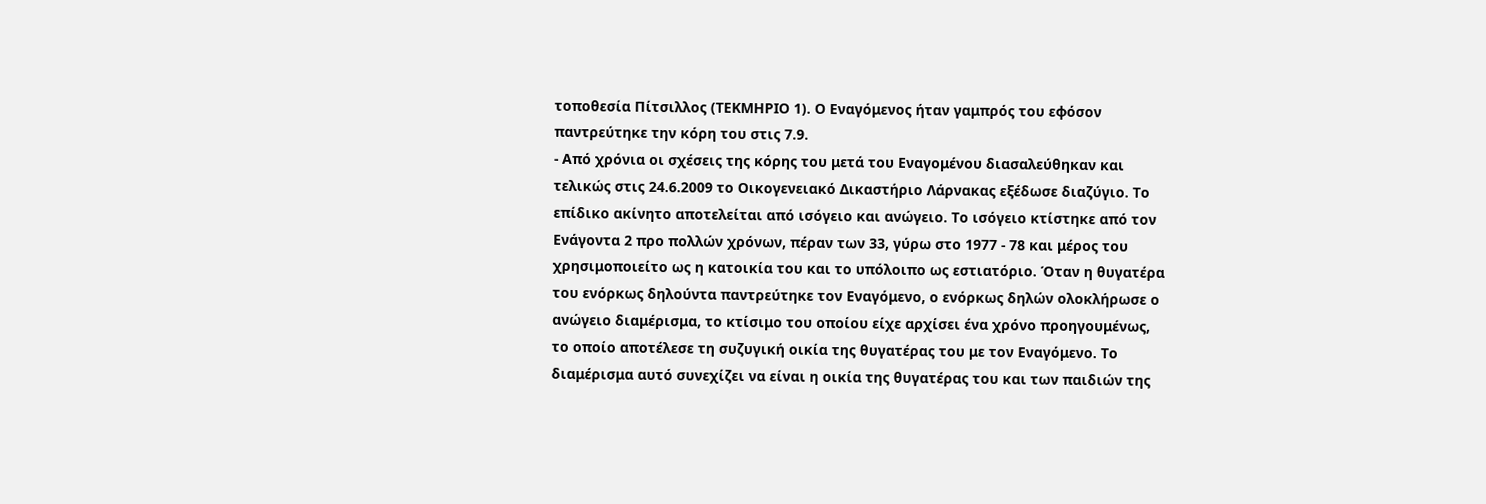τοποθεσία Πίτσιλλος (ΤΕΚΜΗΡΙΟ 1). Ο Εναγόμενος ήταν γαμπρός του εφόσον παντρεύτηκε την κόρη του στις 7.9.
- Από χρόνια οι σχέσεις της κόρης του μετά του Εναγομένου διασαλεύθηκαν και τελικώς στις 24.6.2009 το Οικογενειακό Δικαστήριο Λάρνακας εξέδωσε διαζύγιο. Το επίδικο ακίνητο αποτελείται από ισόγειο και ανώγειο. Το ισόγειο κτίστηκε από τον Ενάγοντα 2 προ πολλών χρόνων, πέραν των 33, γύρω στο 1977 - 78 και μέρος του χρησιμοποιείτο ως η κατοικία του και το υπόλοιπο ως εστιατόριο. Όταν η θυγατέρα του ενόρκως δηλούντα παντρεύτηκε τον Εναγόμενο, ο ενόρκως δηλών ολοκλήρωσε ο ανώγειο διαμέρισμα, το κτίσιμο του οποίου είχε αρχίσει ένα χρόνο προηγουμένως, το οποίο αποτέλεσε τη συζυγική οικία της θυγατέρας του με τον Εναγόμενο. Το διαμέρισμα αυτό συνεχίζει να είναι η οικία της θυγατέρας του και των παιδιών της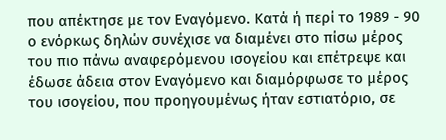που απέκτησε με τον Εναγόμενο. Κατά ή περί το 1989 - 90 ο ενόρκως δηλών συνέχισε να διαμένει στο πίσω μέρος του πιο πάνω αναφερόμενου ισογείου και επέτρεψε και έδωσε άδεια στον Εναγόμενο και διαμόρφωσε το μέρος του ισογείου, που προηγουμένως ήταν εστιατόριο, σε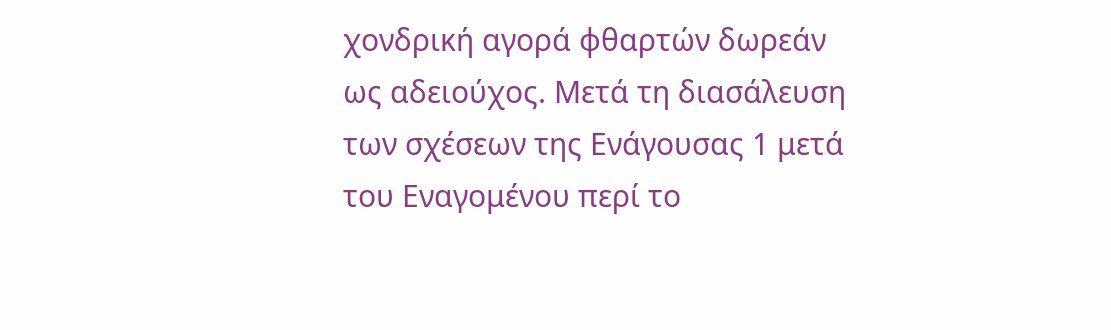χονδρική αγορά φθαρτών δωρεάν ως αδειούχος. Μετά τη διασάλευση των σχέσεων της Ενάγουσας 1 μετά του Εναγομένου περί το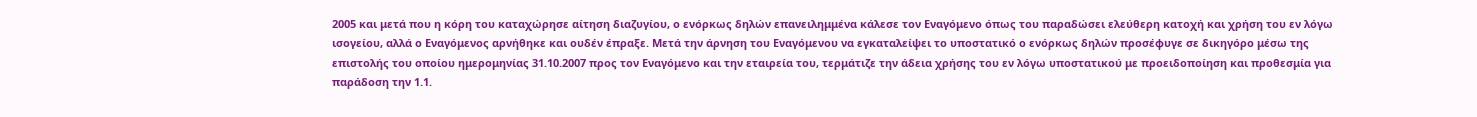2005 και μετά που η κόρη του καταχώρησε αίτηση διαζυγίου, ο ενόρκως δηλών επανειλημμένα κάλεσε τον Εναγόμενο όπως του παραδώσει ελεύθερη κατοχή και χρήση του εν λόγω ισογείου, αλλά ο Εναγόμενος αρνήθηκε και ουδέν έπραξε. Μετά την άρνηση του Εναγόμενου να εγκαταλείψει το υποστατικό ο ενόρκως δηλών προσέφυγε σε δικηγόρο μέσω της επιστολής του οποίου ημερομηνίας 31.10.2007 προς τον Εναγόμενο και την εταιρεία του, τερμάτιζε την άδεια χρήσης του εν λόγω υποστατικού με προειδοποίηση και προθεσμία για παράδοση την 1.1.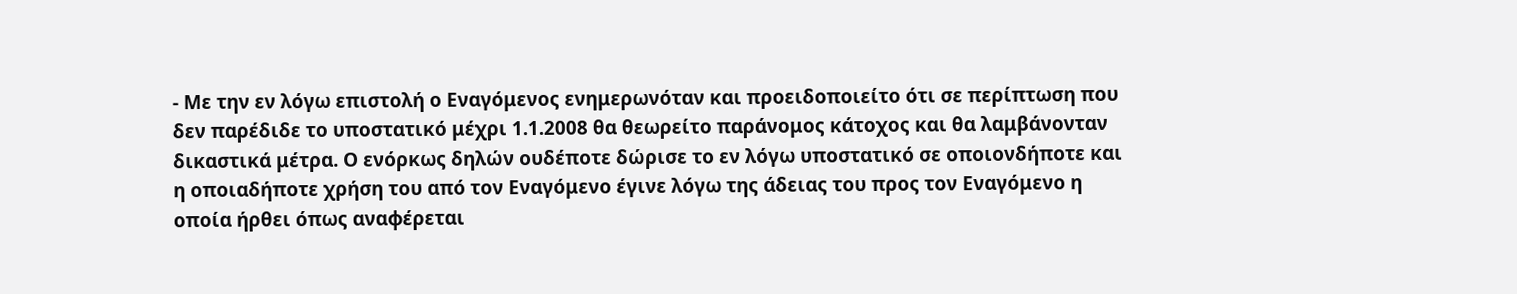- Με την εν λόγω επιστολή ο Εναγόμενος ενημερωνόταν και προειδοποιείτο ότι σε περίπτωση που δεν παρέδιδε το υποστατικό μέχρι 1.1.2008 θα θεωρείτο παράνομος κάτοχος και θα λαμβάνονταν δικαστικά μέτρα. Ο ενόρκως δηλών ουδέποτε δώρισε το εν λόγω υποστατικό σε οποιονδήποτε και η οποιαδήποτε χρήση του από τον Εναγόμενο έγινε λόγω της άδειας του προς τον Εναγόμενο η οποία ήρθει όπως αναφέρεται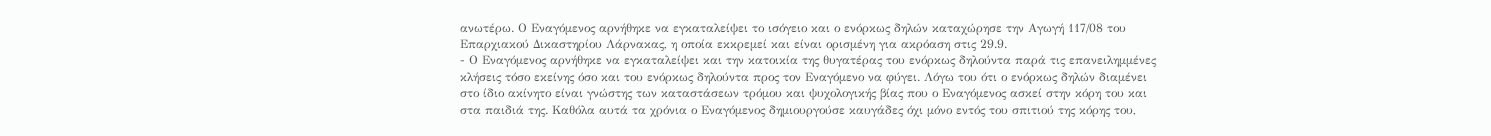ανωτέρω. Ο Εναγόμενος αρνήθηκε να εγκαταλείψει το ισόγειο και ο ενόρκως δηλών καταχώρησε την Αγωγή 117/08 του Επαρχιακού Δικαστηρίου Λάρνακας, η οποία εκκρεμεί και είναι ορισμένη για ακρόαση στις 29.9.
- Ο Εναγόμενος αρνήθηκε να εγκαταλείψει και την κατοικία της θυγατέρας του ενόρκως δηλούντα παρά τις επανειλημμένες κλήσεις τόσο εκείνης όσο και του ενόρκως δηλούντα προς τον Εναγόμενο να φύγει. Λόγω του ότι ο ενόρκως δηλών διαμένει στο ίδιο ακίνητο είναι γνώστης των καταστάσεων τρόμου και ψυχολογικής βίας που ο Εναγόμενος ασκεί στην κόρη του και στα παιδιά της. Καθόλα αυτά τα χρόνια ο Εναγόμενος δημιουργούσε καυγάδες όχι μόνο εντός του σπιτιού της κόρης του,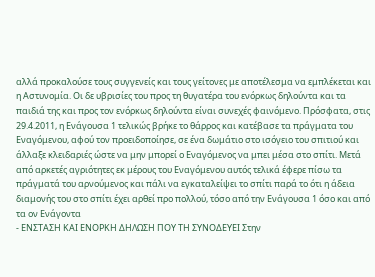αλλά προκαλούσε τους συγγενείς και τους γείτονες με αποτέλεσμα να εμπλέκεται και η Αστυνομία. Οι δε υβρισίες του προς τη θυγατέρα του ενόρκως δηλούντα και τα παιδιά της και προς τον ενόρκως δηλούντα είναι συνεχές φαινόμενο. Πρόσφατα, στις 29.4.2011, η Ενάγουσα 1 τελικώς βρήκε το θάρρος και κατέβασε τα πράγματα του Εναγόμενου, αφού τον προειδοποίησε, σε ένα δωμάτιο στο ισόγειο του σπιτιού και άλλαξε κλειδαριές ώστε να μην μπορεί ο Εναγόμενος να μπει μέσα στο σπίτι. Μετά από αρκετές αγριότητες εκ μέρους του Εναγόμενου αυτός τελικά έφερε πίσω τα πράγματά του αρνούμενος και πάλι να εγκαταλείψει το σπίτι παρά το ότι η άδεια διαμονής του στο σπίτι έχει αρθεί προ πολλού, τόσο από την Ενάγουσα 1 όσο και από τα ον Ενάγοντα
- ΕΝΣΤΑΣΗ ΚΑΙ ΕΝΟΡΚΗ ΔΗΛΩΣΗ ΠΟΥ ΤΗ ΣΥΝΟΔΕΥΕΙ Στην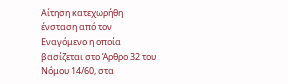Αίτηση κατεχωρήθη ένσταση από τον Εναγόμενο η οποία βασίζεται στο Άρθρο 32 του Νόμου 14/60, στα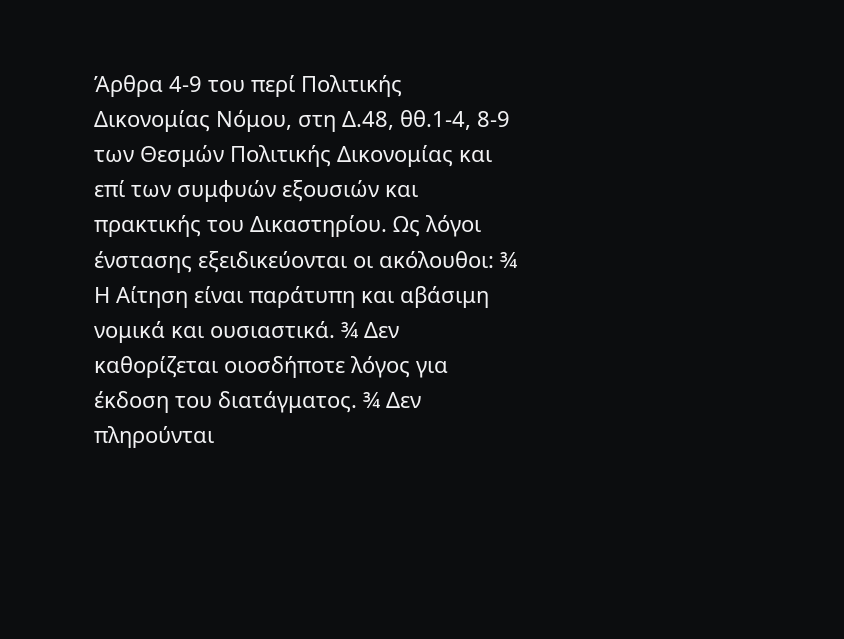Άρθρα 4-9 του περί Πολιτικής Δικονομίας Νόμου, στη Δ.48, θθ.1-4, 8-9 των Θεσμών Πολιτικής Δικονομίας και επί των συμφυών εξουσιών και πρακτικής του Δικαστηρίου. Ως λόγοι ένστασης εξειδικεύονται οι ακόλουθοι: ¾ Η Αίτηση είναι παράτυπη και αβάσιμη νομικά και ουσιαστικά. ¾ Δεν καθορίζεται οιοσδήποτε λόγος για έκδοση του διατάγματος. ¾ Δεν πληρούνται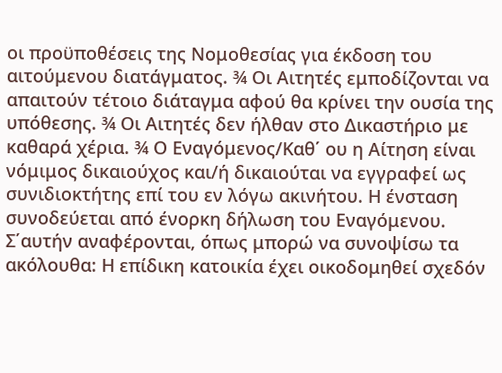οι προϋποθέσεις της Νομοθεσίας για έκδοση του αιτούμενου διατάγματος. ¾ Οι Αιτητές εμποδίζονται να απαιτούν τέτοιο διάταγμα αφού θα κρίνει την ουσία της υπόθεσης. ¾ Οι Αιτητές δεν ήλθαν στο Δικαστήριο με καθαρά χέρια. ¾ Ο Εναγόμενος/Καθ΄ ου η Αίτηση είναι νόμιμος δικαιούχος και/ή δικαιούται να εγγραφεί ως συνιδιοκτήτης επί του εν λόγω ακινήτου. Η ένσταση συνοδεύεται από ένορκη δήλωση του Εναγόμενου. Σ΄αυτήν αναφέρονται, όπως μπορώ να συνοψίσω τα ακόλουθα: Η επίδικη κατοικία έχει οικοδομηθεί σχεδόν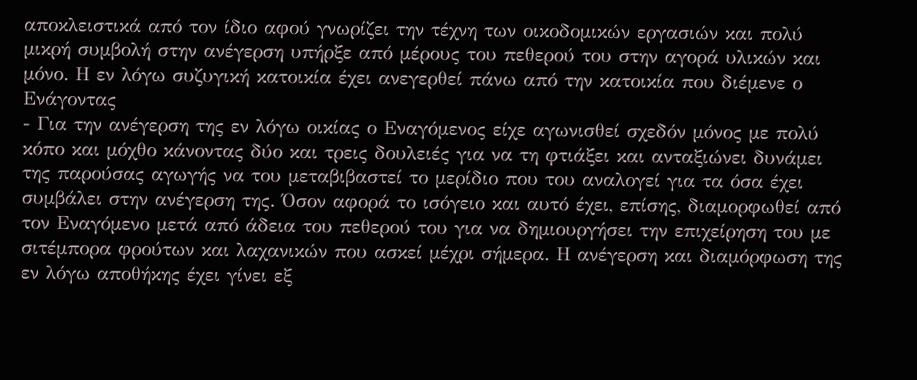αποκλειστικά από τον ίδιο αφού γνωρίζει την τέχνη των οικοδομικών εργασιών και πολύ μικρή συμβολή στην ανέγερση υπήρξε από μέρους του πεθερού του στην αγορά υλικών και μόνο. Η εν λόγω συζυγική κατοικία έχει ανεγερθεί πάνω από την κατοικία που διέμενε ο Ενάγοντας
- Για την ανέγερση της εν λόγω οικίας ο Εναγόμενος είχε αγωνισθεί σχεδόν μόνος με πολύ κόπο και μόχθο κάνοντας δύο και τρεις δουλειές για να τη φτιάξει και ανταξιώνει δυνάμει της παρούσας αγωγής να του μεταβιβαστεί το μερίδιο που του αναλογεί για τα όσα έχει συμβάλει στην ανέγερση της. Όσον αφορά το ισόγειο και αυτό έχει, επίσης, διαμορφωθεί από τον Εναγόμενο μετά από άδεια του πεθερού του για να δημιουργήσει την επιχείρηση του με σιτέμπορα φρούτων και λαχανικών που ασκεί μέχρι σήμερα. Η ανέγερση και διαμόρφωση της εν λόγω αποθήκης έχει γίνει εξ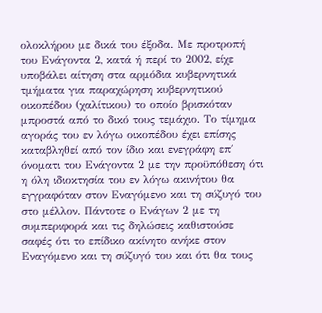ολοκλήρου με δικά του έξοδα. Με προτροπή του Ενάγοντα 2, κατά ή περί το 2002, είχε υποβάλει αίτηση στα αρμόδια κυβερνητικά τμήματα για παραχώρηση κυβερνητικού οικοπέδου (χαλίτικου) το οποίο βρισκόταν μπροστά από το δικό τους τεμάχιο. Το τίμημα αγοράς του εν λόγω οικοπέδου έχει επίσης καταβληθεί από τον ίδιο και ενεγράφη επ΄ όνοματι του Ενάγοντα 2 με την προϋπόθεση ότι η όλη ιδιοκτησία του εν λόγω ακινήτου θα εγγραφόταν στον Εναγόμενο και τη σύζυγό του στο μέλλον. Πάντοτε ο Ενάγων 2 με τη συμπεριφορά και τις δηλώσεις καθιστούσε σαφές ότι το επίδικο ακίνητο ανήκε στον Εναγόμενο και τη σύζυγό του και ότι θα τους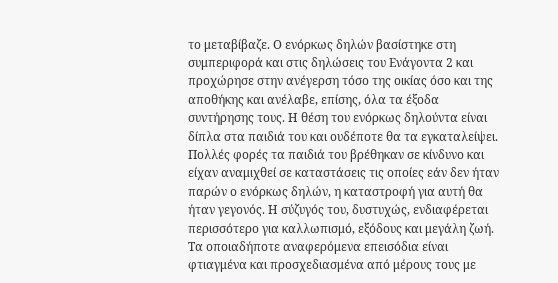το μεταβίβαζε. Ο ενόρκως δηλών βασίστηκε στη συμπεριφορά και στις δηλώσεις του Ενάγοντα 2 και προχώρησε στην ανέγερση τόσο της οικίας όσο και της αποθήκης και ανέλαβε, επίσης, όλα τα έξοδα συντήρησης τους. Η θέση του ενόρκως δηλούντα είναι δίπλα στα παιδιά του και ουδέποτε θα τα εγκαταλείψει. Πολλές φορές τα παιδιά του βρέθηκαν σε κίνδυνο και είχαν αναμιχθεί σε καταστάσεις τις οποίες εάν δεν ήταν παρών ο ενόρκως δηλών, η καταστροφή για αυτή θα ήταν γεγονός. Η σύζυγός του, δυστυχώς, ενδιαφέρεται περισσότερο για καλλωπισμό, εξόδους και μεγάλη ζωή. Τα οποιαδήποτε αναφερόμενα επεισόδια είναι φτιαγμένα και προσχεδιασμένα από μέρους τους με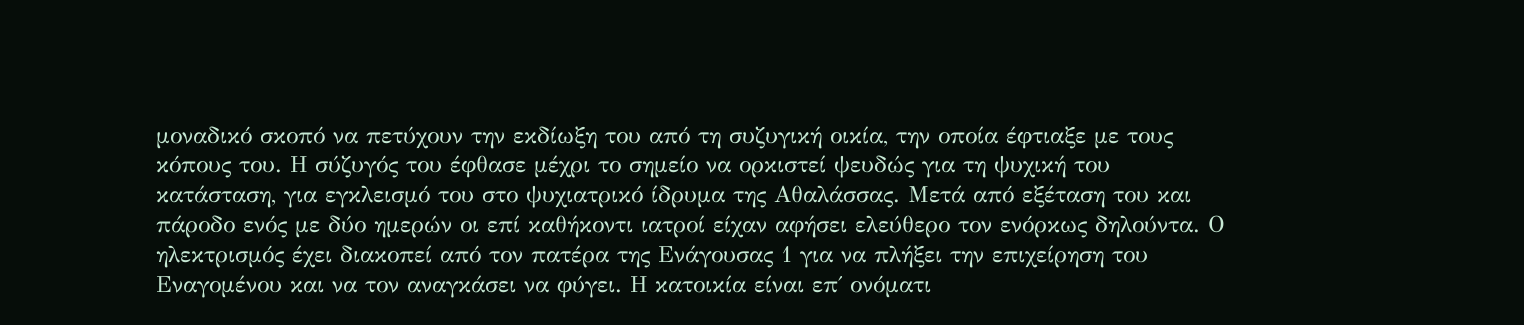μοναδικό σκοπό να πετύχουν την εκδίωξη του από τη συζυγική οικία, την οποία έφτιαξε με τους κόπους του. Η σύζυγός του έφθασε μέχρι το σημείο να ορκιστεί ψευδώς για τη ψυχική του κατάσταση, για εγκλεισμό του στο ψυχιατρικό ίδρυμα της Αθαλάσσας. Μετά από εξέταση του και πάροδο ενός με δύο ημερών οι επί καθήκοντι ιατροί είχαν αφήσει ελεύθερο τον ενόρκως δηλούντα. Ο ηλεκτρισμός έχει διακοπεί από τον πατέρα της Ενάγουσας 1 για να πλήξει την επιχείρηση του Εναγομένου και να τον αναγκάσει να φύγει. Η κατοικία είναι επ΄ ονόματι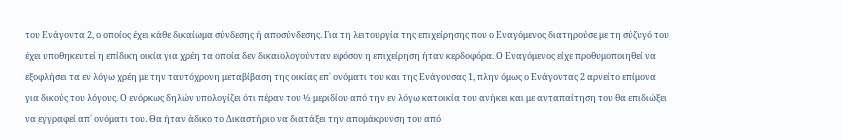του Ενάγοντα 2, ο οποίος έχει κάθε δικαίωμα σύνδεσης ή αποσύνδεσης. Για τη λειτουργία της επιχείρησης που ο Εναγόμενος διατηρούσε με τη σύζυγό του έχει υποθηκευτεί η επίδικη οικία για χρέη τα οποία δεν δικαιολογούνταν εφόσον η επιχείρηση ήταν κερδοφόρα. Ο Εναγόμενος είχε προθυμοποιηθεί να εξοφλήσει τα εν λόγω χρέη με την ταυτόχρονη μεταβίβαση της οικίας επ΄ ονόματι του και της Ενάγουσας 1, πλην όμως ο Ενάγοντας 2 αρνείτο επίμονα για δικούς του λόγους. Ο ενόρκως δηλών υπολογίζει ότι πέραν του ½ μεριδίου από την εν λόγω κατοικία του ανήκει και με ανταπαίτηση του θα επιδιώξει να εγγραφεί απ΄ ονόματι του. Θα ήταν άδικο το Δικαστήριο να διατάξει την απομάκρυνση του από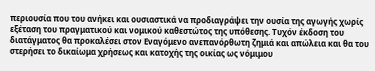περιουσία που του ανήκει και ουσιαστικά να προδιαγράψει την ουσία της αγωγής χωρίς εξέταση του πραγματικού και νομικού καθεστώτος της υπόθεσης. Τυχόν έκδοση του διατάγματος θα προκαλέσει στον Εναγόμενο ανεπανόρθωτη ζημιά και απώλεια και θα του στερήσει το δικαίωμα χρήσεως και κατοχής της οικίας ως νόμιμου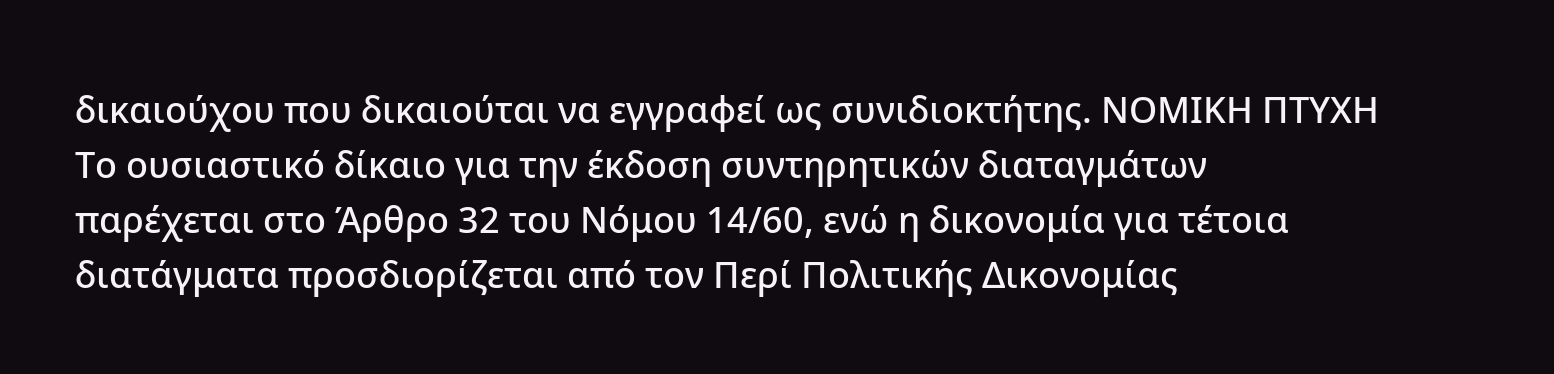δικαιούχου που δικαιούται να εγγραφεί ως συνιδιοκτήτης. ΝΟΜΙΚΗ ΠΤΥΧΗ Το ουσιαστικό δίκαιο για την έκδοση συντηρητικών διαταγμάτων παρέχεται στο Άρθρο 32 του Νόμου 14/60, ενώ η δικονομία για τέτοια διατάγματα προσδιορίζεται από τον Περί Πολιτικής Δικονομίας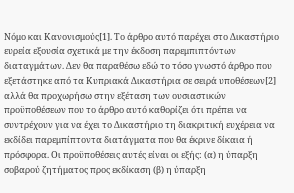Νόμο και Κανονισμούς[1]. Το άρθρο αυτό παρέχει στο Δικαστήριο ευρεία εξουσία σχετικά με την έκδοση παρεμπιπτόντων διαταγμάτων. Δεν θα παραθέσω εδώ το τόσο γνωστό άρθρο που εξετάστηκε από τα Κυπριακά Δικαστήρια σε σειρά υποθέσεων[2] αλλά θα προχωρήσω στην εξέταση των ουσιαστικών προϋποθέσεων που το άρθρο αυτό καθορίζει ότι πρέπει να συντρέχουν για να έχει το Δικαστήριο τη διακριτική ευχέρεια να εκδίδει παρεμπίπτοντα διατάγματα που θα έκρινε δίκαια ή πρόσφορα. Οι προϋποθέσεις αυτές είναι οι εξής: (α) η ύπαρξη σοβαρού ζητήματος προς εκδίκαση (β) η ύπαρξη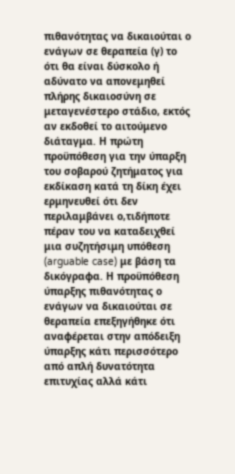πιθανότητας να δικαιούται ο ενάγων σε θεραπεία (γ) το ότι θα είναι δύσκολο ή αδύνατο να απονεμηθεί πλήρης δικαιοσύνη σε μεταγενέστερο στάδιο, εκτός αν εκδοθεί το αιτούμενο διάταγμα. Η πρώτη προϋπόθεση για την ύπαρξη του σοβαρού ζητήματος για εκδίκαση κατά τη δίκη έχει ερμηνευθεί ότι δεν περιλαμβάνει ο,τιδήποτε πέραν του να καταδειχθεί μια συζητήσιμη υπόθεση (arguable case) με βάση τα δικόγραφα. Η προϋπόθεση ύπαρξης πιθανότητας ο ενάγων να δικαιούται σε θεραπεία επεξηγήθηκε ότι αναφέρεται στην απόδειξη ύπαρξης κάτι περισσότερο από απλή δυνατότητα επιτυχίας αλλά κάτι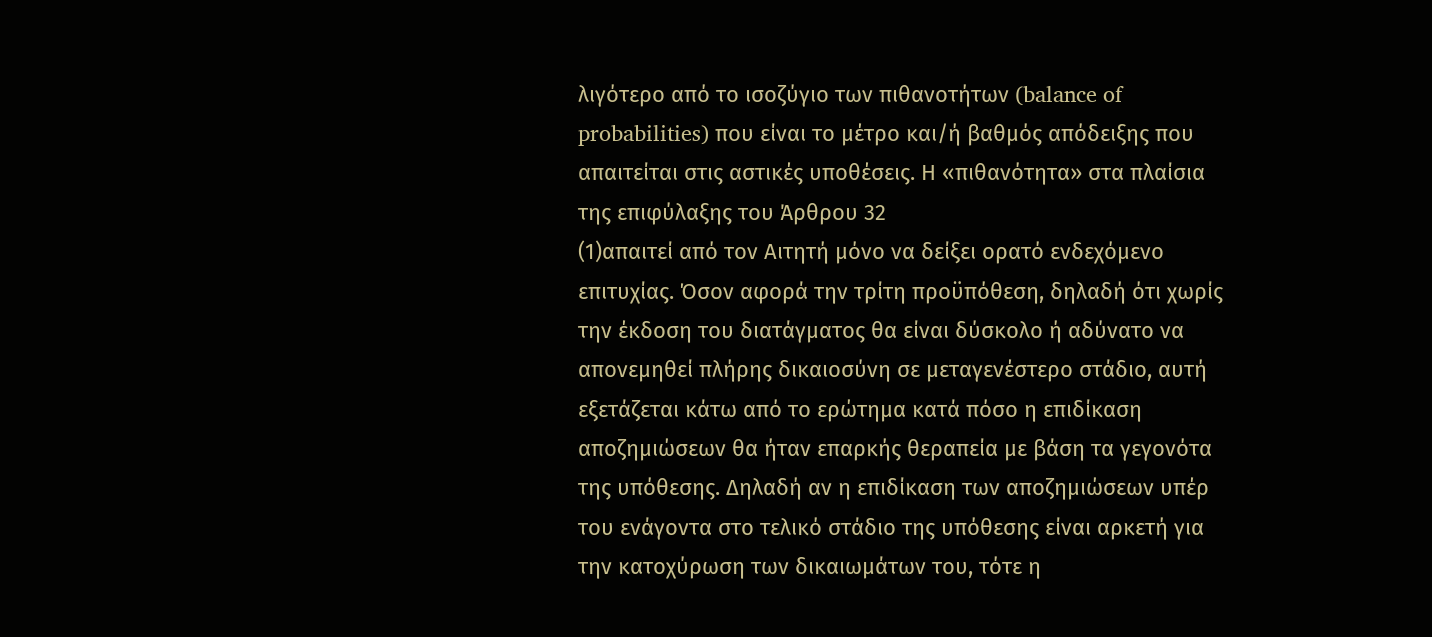λιγότερο από το ισοζύγιο των πιθανοτήτων (balance of probabilities) που είναι το μέτρο και/ή βαθμός απόδειξης που απαιτείται στις αστικές υποθέσεις. Η «πιθανότητα» στα πλαίσια της επιφύλαξης του Άρθρου 32
(1)απαιτεί από τον Αιτητή μόνο να δείξει ορατό ενδεχόμενο επιτυχίας. Όσον αφορά την τρίτη προϋπόθεση, δηλαδή ότι χωρίς την έκδοση του διατάγματος θα είναι δύσκολο ή αδύνατο να απονεμηθεί πλήρης δικαιοσύνη σε μεταγενέστερο στάδιο, αυτή εξετάζεται κάτω από το ερώτημα κατά πόσο η επιδίκαση αποζημιώσεων θα ήταν επαρκής θεραπεία με βάση τα γεγονότα της υπόθεσης. Δηλαδή αν η επιδίκαση των αποζημιώσεων υπέρ του ενάγοντα στο τελικό στάδιο της υπόθεσης είναι αρκετή για την κατοχύρωση των δικαιωμάτων του, τότε η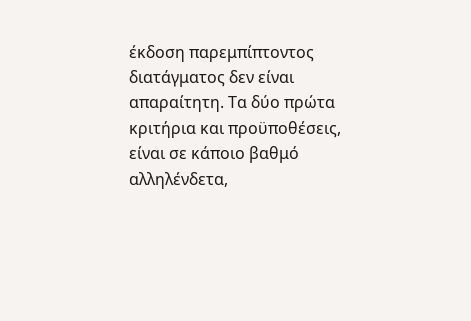έκδοση παρεμπίπτοντος διατάγματος δεν είναι απαραίτητη. Τα δύο πρώτα κριτήρια και προϋποθέσεις, είναι σε κάποιο βαθμό αλληλένδετα,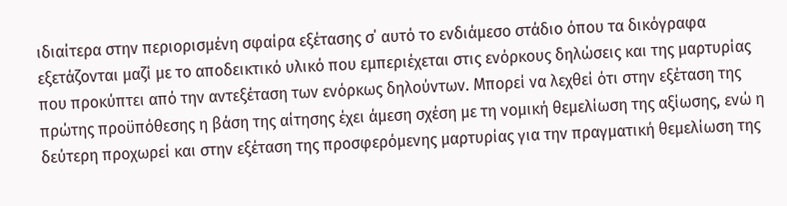ιδιαίτερα στην περιορισμένη σφαίρα εξέτασης σ΄ αυτό το ενδιάμεσο στάδιο όπου τα δικόγραφα εξετάζονται μαζί με το αποδεικτικό υλικό που εμπεριέχεται στις ενόρκους δηλώσεις και της μαρτυρίας που προκύπτει από την αντεξέταση των ενόρκως δηλούντων. Μπορεί να λεχθεί ότι στην εξέταση της πρώτης προϋπόθεσης η βάση της αίτησης έχει άμεση σχέση με τη νομική θεμελίωση της αξίωσης, ενώ η δεύτερη προχωρεί και στην εξέταση της προσφερόμενης μαρτυρίας για την πραγματική θεμελίωση της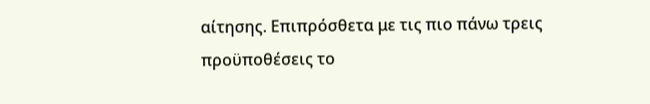αίτησης. Επιπρόσθετα με τις πιο πάνω τρεις προϋποθέσεις το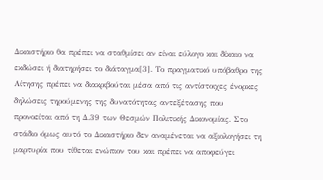Δικαστήριο θα πρέπει να σταθμίσει αν είναι εύλογο και δίκαιο να εκδώσει ή διατηρήσει το διάταγμα[3]. Το πραγματικό υπόβαθρο της Αίτησης πρέπει να διακριβούται μέσα από τις αντίστοιχες ένορκες δηλώσεις τηρούμενης της δυνατότητας αντεξέτασης που προνοείται από τη Δ.39 των Θεσμών Πολιτικής Δικονομίας. Στο στάδιο όμως αυτό το Δικαστήριο δεν αναμένεται να αξιολογήσει τη μαρτυρία που τίθεται ενώπιον του και πρέπει να αποφεύγει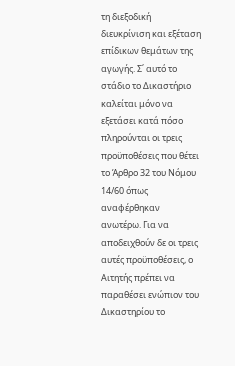τη διεξοδική διευκρίνιση και εξέταση επίδικων θεμάτων της αγωγής. Σ΄ αυτό το στάδιο το Δικαστήριο καλείται μόνο να εξετάσει κατά πόσο πληρούνται οι τρεις προϋποθέσεις που θέτει το Άρθρο 32 του Νόμου 14/60 όπως αναφέρθηκαν ανωτέρω. Για να αποδειχθούν δε οι τρεις αυτές προϋποθέσεις, ο Αιτητής πρέπει να παραθέσει ενώπιον του Δικαστηρίου το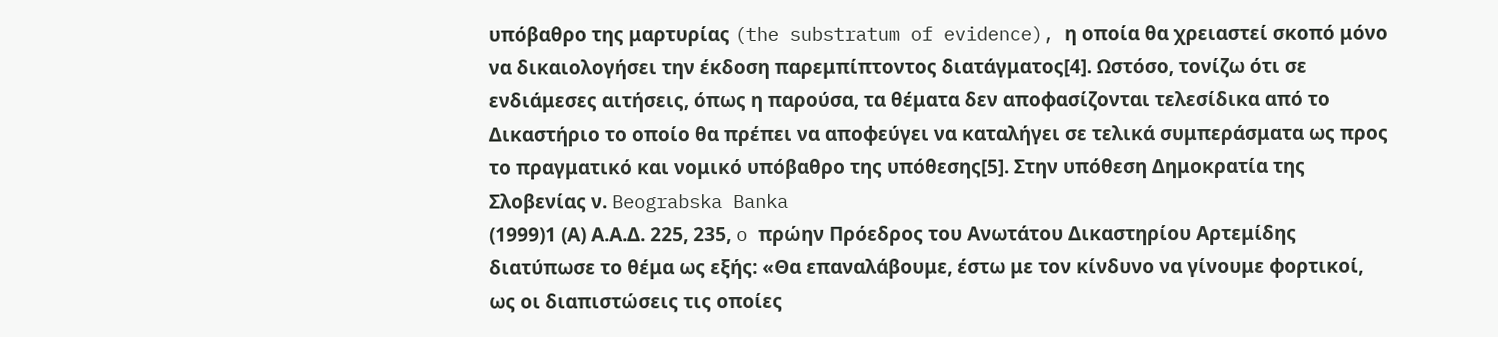υπόβαθρο της μαρτυρίας (the substratum of evidence), η οποία θα χρειαστεί σκοπό μόνο να δικαιολογήσει την έκδοση παρεμπίπτοντος διατάγματος[4]. Ωστόσο, τονίζω ότι σε ενδιάμεσες αιτήσεις, όπως η παρούσα, τα θέματα δεν αποφασίζονται τελεσίδικα από το Δικαστήριο το οποίο θα πρέπει να αποφεύγει να καταλήγει σε τελικά συμπεράσματα ως προς το πραγματικό και νομικό υπόβαθρο της υπόθεσης[5]. Στην υπόθεση Δημοκρατία της Σλοβενίας ν. Beograbska Banka
(1999)1 (Α) Α.Α.Δ. 225, 235, o πρώην Πρόεδρος του Ανωτάτου Δικαστηρίου Αρτεμίδης διατύπωσε το θέμα ως εξής: «Θα επαναλάβουμε, έστω με τον κίνδυνο να γίνουμε φορτικοί, ως οι διαπιστώσεις τις οποίες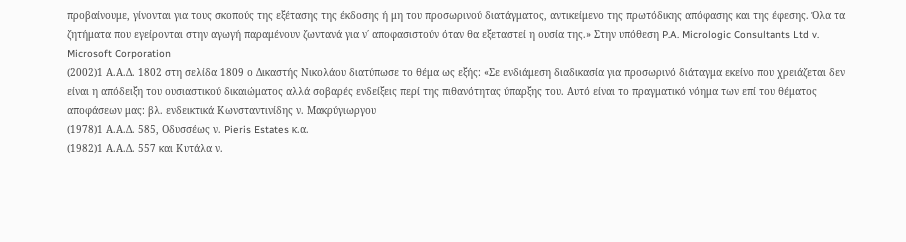προβαίνουμε, γίνονται για τους σκοπούς της εξέτασης της έκδοσης ή μη του προσωρινού διατάγματος, αντικείμενο της πρωτόδικης απόφασης και της έφεσης. Όλα τα ζητήματα που εγείρονται στην αγωγή παραμένουν ζωντανά για ν΄ αποφασιστούν όταν θα εξεταστεί η ουσία της.» Στην υπόθεση P.A. Micrologic Consultants Ltd v. Microsoft Corporation
(2002)1 Α.Α.Δ. 1802 στη σελίδα 1809 ο Δικαστής Νικολάου διατύπωσε το θέμα ως εξής: «Σε ενδιάμεση διαδικασία για προσωρινό διάταγμα εκείνο που χρειάζεται δεν είναι η απόδειξη του ουσιαστικού δικαιώματος αλλά σοβαρές ενδείξεις περί της πιθανότητας ύπαρξης του. Αυτό είναι το πραγματικό νόημα των επί του θέματος αποφάσεων μας: βλ. ενδεικτικά Κωνσταντινίδης ν. Μακρύγιωργου
(1978)1 Α.Α.Δ. 585, Οδυσσέως ν. Pieris Estates κ.α.
(1982)1 Α.Α.Δ. 557 και Κυτάλα ν.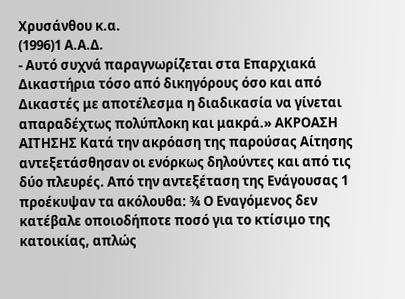Χρυσάνθου κ.α.
(1996)1 Α.Α.Δ.
- Αυτό συχνά παραγνωρίζεται στα Επαρχιακά Δικαστήρια τόσο από δικηγόρους όσο και από Δικαστές με αποτέλεσμα η διαδικασία να γίνεται απαραδέχτως πολύπλοκη και μακρά.» ΑΚΡΟΑΣΗ ΑΙΤΗΣΗΣ Κατά την ακρόαση της παρούσας Αίτησης αντεξετάσθησαν οι ενόρκως δηλούντες και από τις δύο πλευρές. Από την αντεξέταση της Ενάγουσας 1 προέκυψαν τα ακόλουθα: ¾ Ο Εναγόμενος δεν κατέβαλε οποιοδήποτε ποσό για το κτίσιμο της κατοικίας, απλώς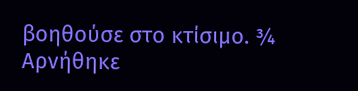βοηθούσε στο κτίσιμο. ¾ Αρνήθηκε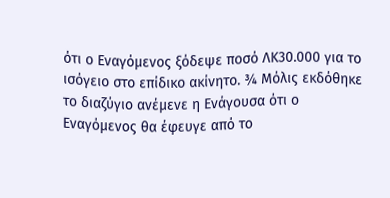ότι ο Εναγόμενος ξόδεψε ποσό ΛΚ30.000 για το ισόγειο στο επίδικο ακίνητο. ¾ Μόλις εκδόθηκε το διαζύγιο ανέμενε η Ενάγουσα ότι ο Εναγόμενος θα έφευγε από το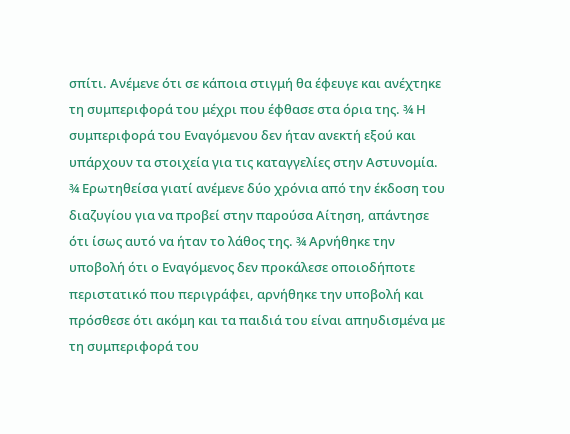σπίτι. Ανέμενε ότι σε κάποια στιγμή θα έφευγε και ανέχτηκε τη συμπεριφορά του μέχρι που έφθασε στα όρια της. ¾ Η συμπεριφορά του Εναγόμενου δεν ήταν ανεκτή εξού και υπάρχουν τα στοιχεία για τις καταγγελίες στην Αστυνομία. ¾ Ερωτηθείσα γιατί ανέμενε δύο χρόνια από την έκδοση του διαζυγίου για να προβεί στην παρούσα Αίτηση, απάντησε ότι ίσως αυτό να ήταν το λάθος της. ¾ Αρνήθηκε την υποβολή ότι ο Εναγόμενος δεν προκάλεσε οποιοδήποτε περιστατικό που περιγράφει, αρνήθηκε την υποβολή και πρόσθεσε ότι ακόμη και τα παιδιά του είναι απηυδισμένα με τη συμπεριφορά του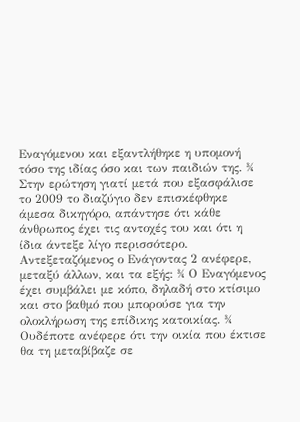Εναγόμενου και εξαντλήθηκε η υπομονή τόσο της ιδίας όσο και των παιδιών της. ¾ Στην ερώτηση γιατί μετά που εξασφάλισε το 2009 το διαζύγιο δεν επισκέφθηκε άμεσα δικηγόρο, απάντησε ότι κάθε άνθρωπος έχει τις αντοχές του και ότι η ίδια άντεξε λίγο περισσότερο. Αντεξεταζόμενος ο Ενάγοντας 2 ανέφερε, μεταξύ άλλων, και τα εξής: ¾ Ο Εναγόμενος έχει συμβάλει με κόπο, δηλαδή στο κτίσιμο και στο βαθμό που μπορούσε για την ολοκλήρωση της επίδικης κατοικίας. ¾ Ουδέποτε ανέφερε ότι την οικία που έκτισε θα τη μεταβίβαζε σε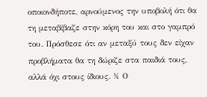οποιονδήποτε, αρνούμενος την υποβολή ότι θα τη μεταβίβαζε στην κόρη του και στο γαμπρό του. Πρόσθεσε ότι αν μεταξύ τους δεν είχαν προβλήματα θα τη δώριζε στα παιδιά τους, αλλά όχι στους ίδιους. ¾ Ο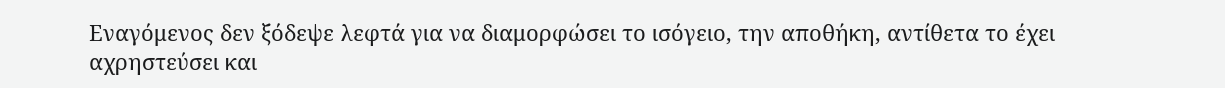Εναγόμενος δεν ξόδεψε λεφτά για να διαμορφώσει το ισόγειο, την αποθήκη, αντίθετα το έχει αχρηστεύσει και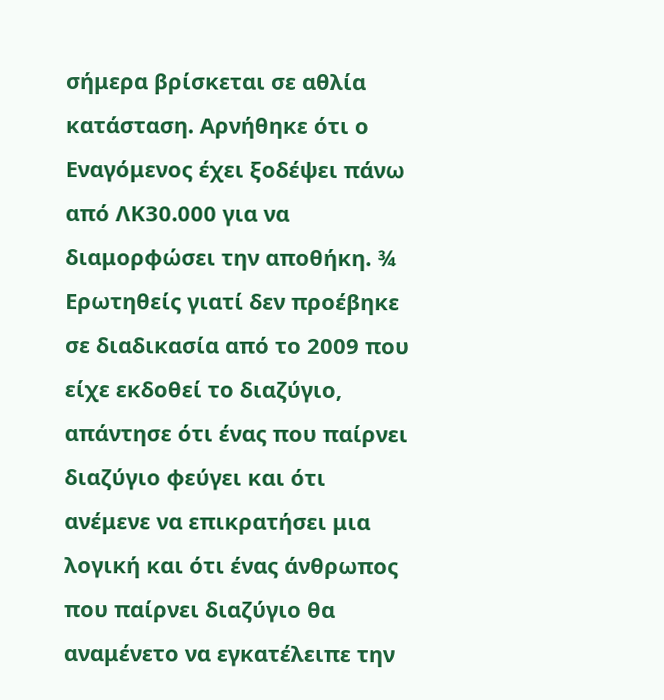σήμερα βρίσκεται σε αθλία κατάσταση. Αρνήθηκε ότι ο Εναγόμενος έχει ξοδέψει πάνω από ΛΚ30.000 για να διαμορφώσει την αποθήκη. ¾ Ερωτηθείς γιατί δεν προέβηκε σε διαδικασία από το 2009 που είχε εκδοθεί το διαζύγιο, απάντησε ότι ένας που παίρνει διαζύγιο φεύγει και ότι ανέμενε να επικρατήσει μια λογική και ότι ένας άνθρωπος που παίρνει διαζύγιο θα αναμένετο να εγκατέλειπε την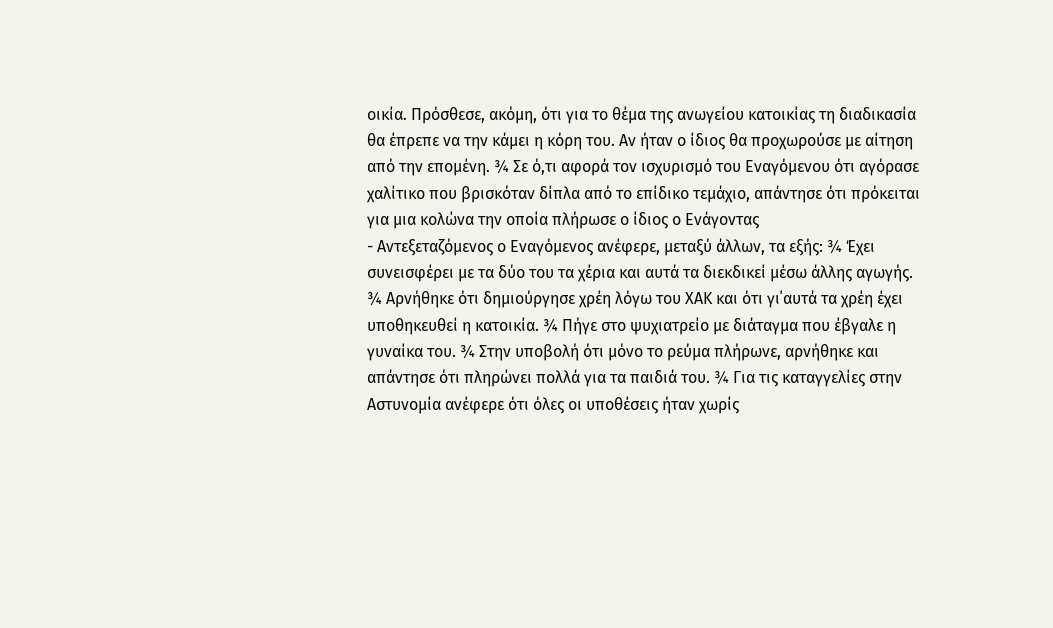οικία. Πρόσθεσε, ακόμη, ότι για το θέμα της ανωγείου κατοικίας τη διαδικασία θα έπρεπε να την κάμει η κόρη του. Αν ήταν ο ίδιος θα προχωρούσε με αίτηση από την επομένη. ¾ Σε ό,τι αφορά τον ισχυρισμό του Εναγόμενου ότι αγόρασε χαλίτικο που βρισκόταν δίπλα από το επίδικο τεμάχιο, απάντησε ότι πρόκειται για μια κολώνα την οποία πλήρωσε ο ίδιος ο Ενάγοντας
- Αντεξεταζόμενος ο Εναγόμενος ανέφερε, μεταξύ άλλων, τα εξής: ¾ Έχει συνεισφέρει με τα δύο του τα χέρια και αυτά τα διεκδικεί μέσω άλλης αγωγής. ¾ Αρνήθηκε ότι δημιούργησε χρέη λόγω του ΧΑΚ και ότι γι΄αυτά τα χρέη έχει υποθηκευθεί η κατοικία. ¾ Πήγε στο ψυχιατρείο με διάταγμα που έβγαλε η γυναίκα του. ¾ Στην υποβολή ότι μόνο το ρεύμα πλήρωνε, αρνήθηκε και απάντησε ότι πληρώνει πολλά για τα παιδιά του. ¾ Για τις καταγγελίες στην Αστυνομία ανέφερε ότι όλες οι υποθέσεις ήταν χωρίς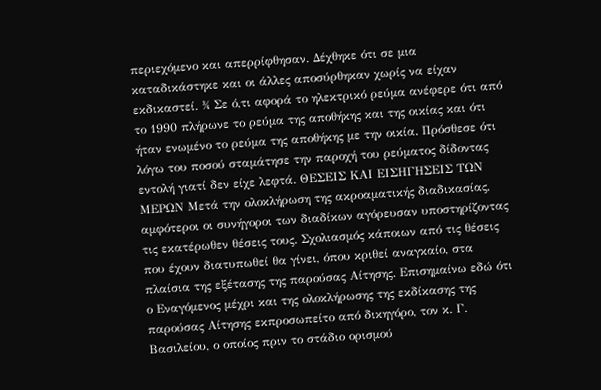περιεχόμενο και απερρίφθησαν. Δέχθηκε ότι σε μια καταδικάστηκε και οι άλλες αποσύρθηκαν χωρίς να είχαν εκδικαστεί. ¾ Σε ό,τι αφορά το ηλεκτρικό ρεύμα ανέφερε ότι από το 1990 πλήρωνε το ρεύμα της αποθήκης και της οικίας και ότι ήταν ενωμένο το ρεύμα της αποθήκης με την οικία. Πρόσθεσε ότι λόγω του ποσού σταμάτησε την παροχή του ρεύματος δίδοντας εντολή γιατί δεν είχε λεφτά. ΘΕΣΕΙΣ ΚΑΙ ΕΙΣΗΓΗΣΕΙΣ ΤΩΝ ΜΕΡΩΝ Μετά την ολοκλήρωση της ακροαματικής διαδικασίας, αμφότεροι οι συνήγοροι των διαδίκων αγόρευσαν υποστηρίζοντας τις εκατέρωθεν θέσεις τους. Σχολιασμός κάποιων από τις θέσεις που έχουν διατυπωθεί θα γίνει, όπου κριθεί αναγκαίο, στα πλαίσια της εξέτασης της παρούσας Αίτησης. Επισημαίνω εδώ ότι ο Εναγόμενος μέχρι και της ολοκλήρωσης της εκδίκασης της παρούσας Αίτησης εκπροσωπείτο από δικηγόρο, τον κ. Γ. Βασιλείου, ο οποίος πριν το στάδιο ορισμού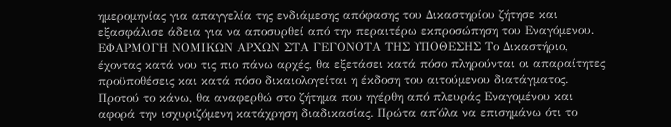ημερομηνίας για απαγγελία της ενδιάμεσης απόφασης του Δικαστηρίου ζήτησε και εξασφάλισε άδεια για να αποσυρθεί από την περαιτέρω εκπροσώπηση του Εναγόμενου. ΕΦΑΡΜΟΓΗ ΝΟΜΙΚΩΝ ΑΡΧΩΝ ΣΤΑ ΓΕΓΟΝΟΤΑ ΤΗΣ ΥΠΟΘΕΣΗΣ Το Δικαστήριο, έχοντας κατά νου τις πιο πάνω αρχές, θα εξετάσει κατά πόσο πληρούνται οι απαραίτητες προϋποθέσεις και κατά πόσο δικαιολογείται η έκδοση του αιτούμενου διατάγματος. Προτού το κάνω, θα αναφερθώ στο ζήτημα που ηγέρθη από πλευράς Εναγομένου και αφορά την ισχυριζόμενη κατάχρηση διαδικασίας. Πρώτα απ΄όλα να επισημάνω ότι το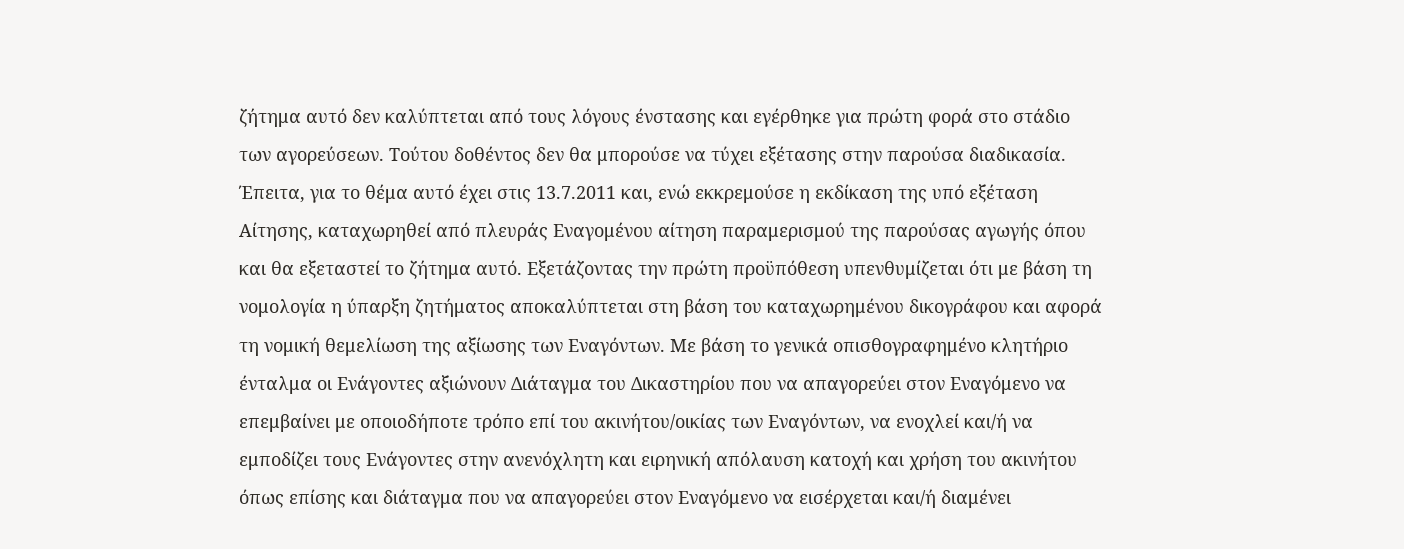ζήτημα αυτό δεν καλύπτεται από τους λόγους ένστασης και εγέρθηκε για πρώτη φορά στο στάδιο των αγορεύσεων. Τούτου δοθέντος δεν θα μπορούσε να τύχει εξέτασης στην παρούσα διαδικασία. Έπειτα, για το θέμα αυτό έχει στις 13.7.2011 και, ενώ εκκρεμούσε η εκδίκαση της υπό εξέταση Αίτησης, καταχωρηθεί από πλευράς Εναγομένου αίτηση παραμερισμού της παρούσας αγωγής όπου και θα εξεταστεί το ζήτημα αυτό. Εξετάζοντας την πρώτη προϋπόθεση υπενθυμίζεται ότι με βάση τη νομολογία η ύπαρξη ζητήματος αποκαλύπτεται στη βάση του καταχωρημένου δικογράφου και αφορά τη νομική θεμελίωση της αξίωσης των Εναγόντων. Με βάση το γενικά οπισθογραφημένο κλητήριο ένταλμα οι Ενάγοντες αξιώνουν Διάταγμα του Δικαστηρίου που να απαγορεύει στον Εναγόμενο να επεμβαίνει με οποιοδήποτε τρόπο επί του ακινήτου/οικίας των Εναγόντων, να ενοχλεί και/ή να εμποδίζει τους Ενάγοντες στην ανενόχλητη και ειρηνική απόλαυση κατοχή και χρήση του ακινήτου όπως επίσης και διάταγμα που να απαγορεύει στον Εναγόμενο να εισέρχεται και/ή διαμένει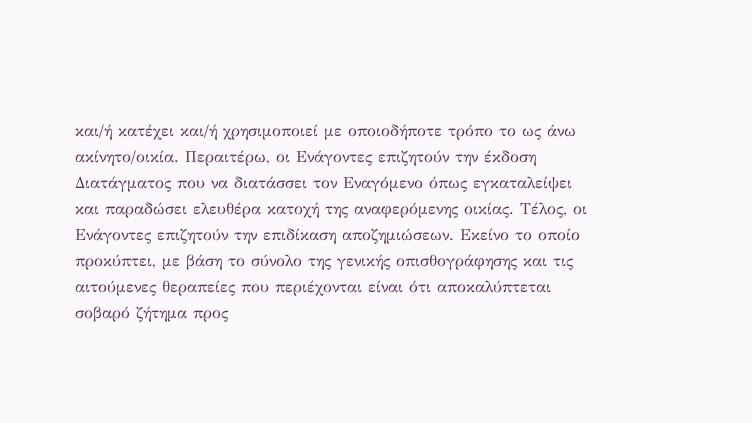και/ή κατέχει και/ή χρησιμοποιεί με οποιοδήποτε τρόπο το ως άνω ακίνητο/οικία. Περαιτέρω, οι Ενάγοντες επιζητούν την έκδοση Διατάγματος που να διατάσσει τον Εναγόμενο όπως εγκαταλείψει και παραδώσει ελευθέρα κατοχή της αναφερόμενης οικίας. Τέλος, οι Ενάγοντες επιζητούν την επιδίκαση αποζημιώσεων. Εκείνο το οποίο προκύπτει, με βάση το σύνολο της γενικής οπισθογράφησης και τις αιτούμενες θεραπείες που περιέχονται είναι ότι αποκαλύπτεται σοβαρό ζήτημα προς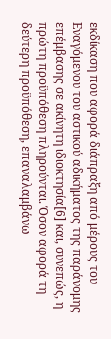εκδίκαση που αφορά διάπραξη από μέρους του Εναγόμενου του αστικού αδικήματος της παράνομης επέμβασης σε ακίνητη ιδιοκτησία[6] και, συνεπώς, η πρώτη προϋπόθεση πληρούνται. Όσον αφορά τη δεύτερη προϋπόθεση, επαναλαμβάνω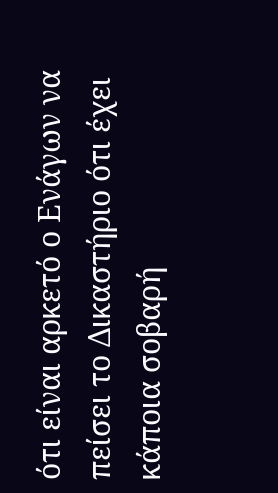ότι είναι αρκετό ο Ενάγων να πείσει το Δικαστήριο ότι έχει κάποια σοβαρή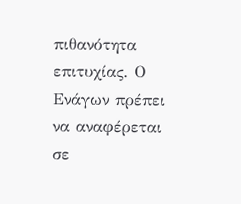πιθανότητα επιτυχίας. Ο Ενάγων πρέπει να αναφέρεται σε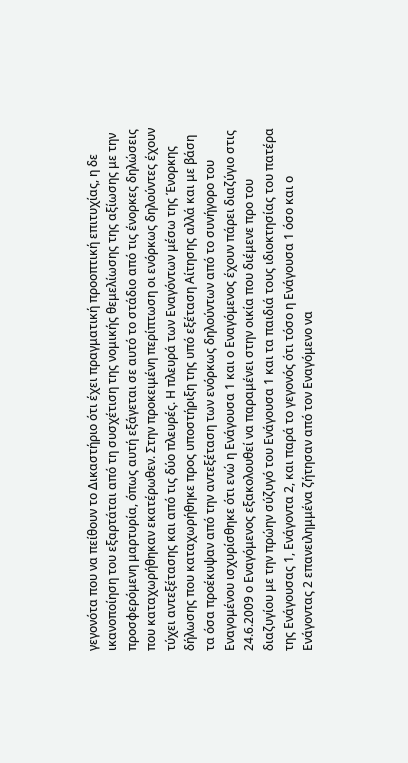γεγονότα που να πείθουν το Δικαστήριο ότι έχει πραγματική προοπτική επιτυχίας, η δε ικανοποίηση του εξαρτάται από τη συσχέτιση της νομικής θεμελίωσης της αξίωσης με την προσφερόμενη μαρτυρία, όπως αυτή εξάγεται σε αυτό το στάδιο από τις ένορκες δηλώσεις που καταχωρήθηκαν εκατέρωθεν. Στην προκειμένη περίπτωση οι ενόρκως δηλούντες έχουν τύχει αντεξέτασης και από τις δύο πλευρές. Η πλευρά των Εναγόντων μέσω της Ένορκης δήλωσης που καταχωρήθηκε προς υποστήριξη της υπό εξέταση Αίτησης αλλά και με βάση τα όσα προέκυψαν από την αντεξέταση των ενόρκως δηλούντων από το συνήγορο του Εναγομένου ισχυρίσθηκε ότι ενώ η Ενάγουσα 1 και ο Εναγόμενος έχουν πάρει διαζύγιο στις 24.6.2009 ο Εναγόμενος εξακολουθεί να παραμένει στην οικία που διέμενε προ του διαζυγίου με την πρώην σύζυγό του Ενάγουσα 1 και τα παιδιά τους ιδιοκτησίας του πατέρα της Ενάγουσας 1, Ενάγοντα 2, και παρά το γεγονός ότι τόσο η Ενάγουσα 1 όσο και ο Ενάγοντας 2 επανειλημμένα ζήτησαν από τον Εναγόμενο να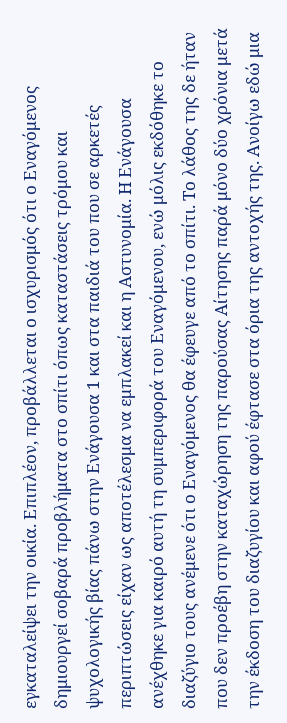εγκαταλείψει την οικία. Επιπλέον, προβάλλεται ο ισχυρισμός ότι ο Εναγόμενος δημιουργεί σοβαρά προβλήματα στο σπίτι όπως καταστάσεις τρόμου και ψυχολογικής βίας πάνω στην Ενάγουσα 1 και στα παιδιά του που σε αρκετές περιπτώσεις είχαν ως αποτέλεσμα να εμπλακεί και η Αστυνομία. Η Ενάγουσα ανέχθηκε για καιρό αυτή τη συμπεριφορά του Εναγόμενου, ενώ μόλις εκδόθηκε το διαζύγιο τους ανέμενε ότι ο Εναγόμενος θα έφευγε από το σπίτι. Το λάθος της δε ήταν που δεν προέβη στην καταχώρηση της παρούσας Αίτησης παρά μόνο δύο χρόνια μετά την έκδοση του διαζυγίου και αφού έφτασε στα όρια της αντοχής της. Ανοίγω εδώ μια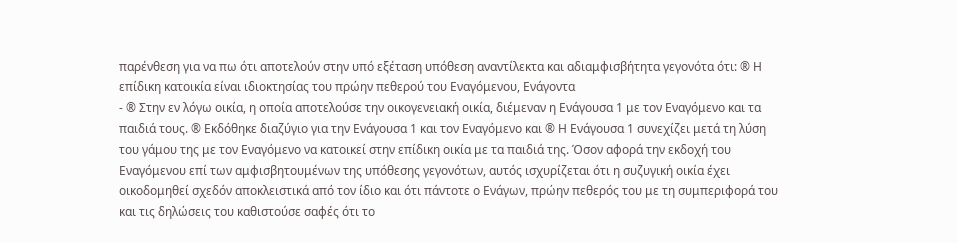παρένθεση για να πω ότι αποτελούν στην υπό εξέταση υπόθεση αναντίλεκτα και αδιαμφισβήτητα γεγονότα ότι: ® Η επίδικη κατοικία είναι ιδιοκτησίας του πρώην πεθερού του Εναγόμενου, Ενάγοντα
- ® Στην εν λόγω οικία, η οποία αποτελούσε την οικογενειακή οικία, διέμεναν η Ενάγουσα 1 με τον Εναγόμενο και τα παιδιά τους. ® Εκδόθηκε διαζύγιο για την Ενάγουσα 1 και τον Εναγόμενο και ® Η Ενάγουσα 1 συνεχίζει μετά τη λύση του γάμου της με τον Εναγόμενο να κατοικεί στην επίδικη οικία με τα παιδιά της. Όσον αφορά την εκδοχή του Εναγόμενου επί των αμφισβητουμένων της υπόθεσης γεγονότων, αυτός ισχυρίζεται ότι η συζυγική οικία έχει οικοδομηθεί σχεδόν αποκλειστικά από τον ίδιο και ότι πάντοτε ο Ενάγων, πρώην πεθερός του με τη συμπεριφορά του και τις δηλώσεις του καθιστούσε σαφές ότι το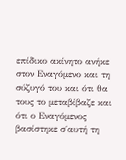επίδικο ακίνητο ανήκε στον Εναγόμενο και τη σύζυγό του και ότι θα τους το μεταβίβαζε και ότι ο Εναγόμενος βασίστηκε σ΄αυτή τη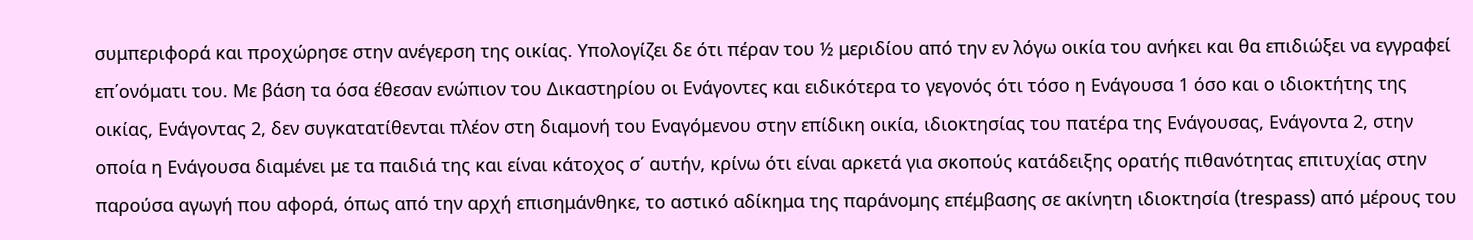συμπεριφορά και προχώρησε στην ανέγερση της οικίας. Υπολογίζει δε ότι πέραν του ½ μεριδίου από την εν λόγω οικία του ανήκει και θα επιδιώξει να εγγραφεί επ΄ονόματι του. Με βάση τα όσα έθεσαν ενώπιον του Δικαστηρίου οι Ενάγοντες και ειδικότερα το γεγονός ότι τόσο η Ενάγουσα 1 όσο και ο ιδιοκτήτης της οικίας, Ενάγοντας 2, δεν συγκατατίθενται πλέον στη διαμονή του Εναγόμενου στην επίδικη οικία, ιδιοκτησίας του πατέρα της Ενάγουσας, Ενάγοντα 2, στην οποία η Ενάγουσα διαμένει με τα παιδιά της και είναι κάτοχος σ΄ αυτήν, κρίνω ότι είναι αρκετά για σκοπούς κατάδειξης ορατής πιθανότητας επιτυχίας στην παρούσα αγωγή που αφορά, όπως από την αρχή επισημάνθηκε, το αστικό αδίκημα της παράνομης επέμβασης σε ακίνητη ιδιοκτησία (trespass) από μέρους του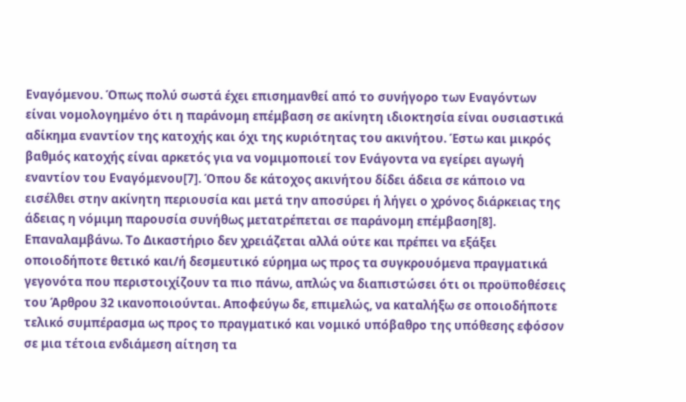Εναγόμενου. Όπως πολύ σωστά έχει επισημανθεί από το συνήγορο των Εναγόντων είναι νομολογημένο ότι η παράνομη επέμβαση σε ακίνητη ιδιοκτησία είναι ουσιαστικά αδίκημα εναντίον της κατοχής και όχι της κυριότητας του ακινήτου. Έστω και μικρός βαθμός κατοχής είναι αρκετός για να νομιμοποιεί τον Ενάγοντα να εγείρει αγωγή εναντίον του Εναγόμενου[7]. Όπου δε κάτοχος ακινήτου δίδει άδεια σε κάποιο να εισέλθει στην ακίνητη περιουσία και μετά την αποσύρει ή λήγει ο χρόνος διάρκειας της άδειας η νόμιμη παρουσία συνήθως μετατρέπεται σε παράνομη επέμβαση[8]. Επαναλαμβάνω. Το Δικαστήριο δεν χρειάζεται αλλά ούτε και πρέπει να εξάξει οποιοδήποτε θετικό και/ή δεσμευτικό εύρημα ως προς τα συγκρουόμενα πραγματικά γεγονότα που περιστοιχίζουν τα πιο πάνω, απλώς να διαπιστώσει ότι οι προϋποθέσεις του Άρθρου 32 ικανοποιούνται. Αποφεύγω δε, επιμελώς, να καταλήξω σε οποιοδήποτε τελικό συμπέρασμα ως προς το πραγματικό και νομικό υπόβαθρο της υπόθεσης εφόσον σε μια τέτοια ενδιάμεση αίτηση τα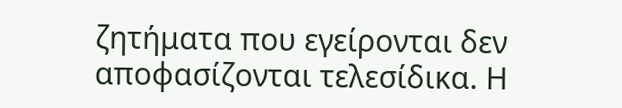ζητήματα που εγείρονται δεν αποφασίζονται τελεσίδικα. Η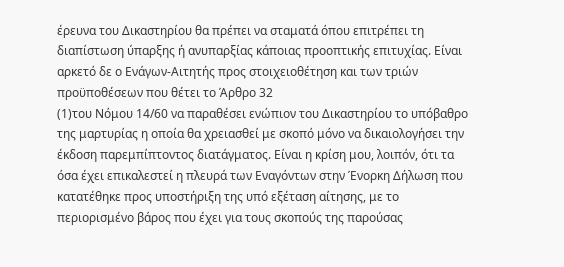έρευνα του Δικαστηρίου θα πρέπει να σταματά όπου επιτρέπει τη διαπίστωση ύπαρξης ή ανυπαρξίας κάποιας προοπτικής επιτυχίας. Είναι αρκετό δε ο Ενάγων-Αιτητής προς στοιχειοθέτηση και των τριών προϋποθέσεων που θέτει το Άρθρο 32
(1)του Νόμου 14/60 να παραθέσει ενώπιον του Δικαστηρίου το υπόβαθρο της μαρτυρίας η οποία θα χρειασθεί με σκοπό μόνο να δικαιολογήσει την έκδοση παρεμπίπτοντος διατάγματος. Είναι η κρίση μου, λοιπόν, ότι τα όσα έχει επικαλεστεί η πλευρά των Εναγόντων στην Ένορκη Δήλωση που κατατέθηκε προς υποστήριξη της υπό εξέταση αίτησης, με το περιορισμένο βάρος που έχει για τους σκοπούς της παρούσας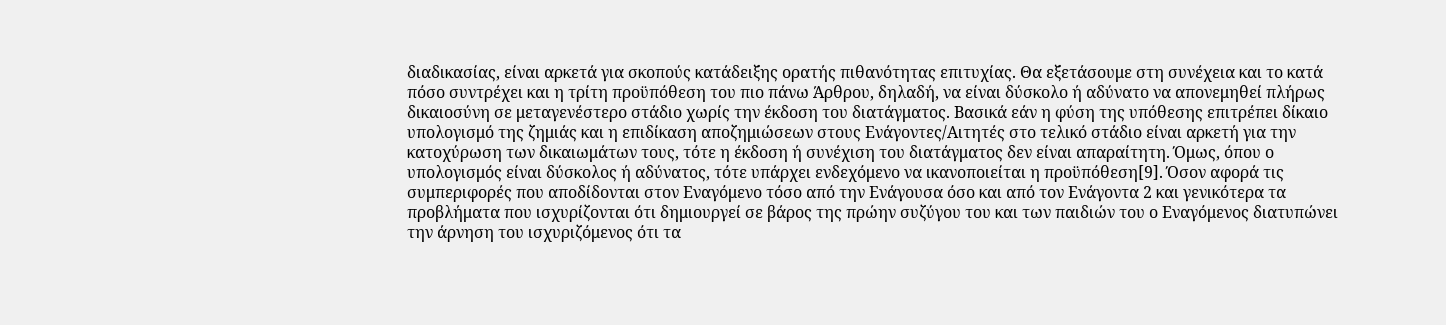διαδικασίας, είναι αρκετά για σκοπούς κατάδειξης ορατής πιθανότητας επιτυχίας. Θα εξετάσουμε στη συνέχεια και το κατά πόσο συντρέχει και η τρίτη προϋπόθεση του πιο πάνω Άρθρου, δηλαδή, να είναι δύσκολο ή αδύνατο να απονεμηθεί πλήρως δικαιοσύνη σε μεταγενέστερο στάδιο χωρίς την έκδοση του διατάγματος. Βασικά εάν η φύση της υπόθεσης επιτρέπει δίκαιο υπολογισμό της ζημιάς και η επιδίκαση αποζημιώσεων στους Ενάγοντες/Αιτητές στο τελικό στάδιο είναι αρκετή για την κατοχύρωση των δικαιωμάτων τους, τότε η έκδοση ή συνέχιση του διατάγματος δεν είναι απαραίτητη. Όμως, όπου ο υπολογισμός είναι δύσκολος ή αδύνατος, τότε υπάρχει ενδεχόμενο να ικανοποιείται η προϋπόθεση[9]. Όσον αφορά τις συμπεριφορές που αποδίδονται στον Εναγόμενο τόσο από την Ενάγουσα όσο και από τον Ενάγοντα 2 και γενικότερα τα προβλήματα που ισχυρίζονται ότι δημιουργεί σε βάρος της πρώην συζύγου του και των παιδιών του ο Εναγόμενος διατυπώνει την άρνηση του ισχυριζόμενος ότι τα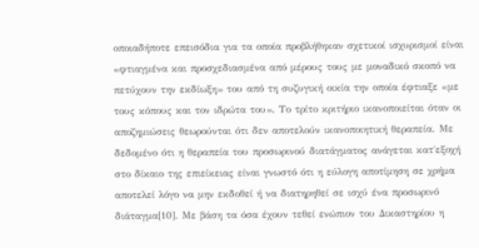οποιαδήποτε επεισόδια για τα οποία προβλήθηκαν σχετικοί ισχυρισμοί είναι «φτιαγμένα και προσχεδιασμένα από μέρους τους με μοναδικό σκοπό να πετύχουν την εκδίωξη» του από τη συζυγική οικία την οποία έφτιαξε «με τους κόπους και τον ιδρώτα του». Το τρίτο κριτήριο ικανοποιείται όταν οι αποζημιώσεις θεωρούνται ότι δεν αποτελούν ικανοποιητική θεραπεία. Με δεδομένο ότι η θεραπεία του προσωρινού διατάγματος ανάγεται κατ΄εξοχή στο δίκαιο της επιείκειας είναι γνωστό ότι η εύλογη αποτίμηση σε χρήμα αποτελεί λόγο να μην εκδοθεί ή να διατηρηθεί σε ισχύ ένα προσωρινό διάταγμα[10]. Με βάση τα όσα έχουν τεθεί ενώπιον του Δικαστηρίου η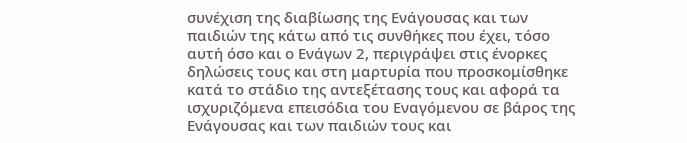συνέχιση της διαβίωσης της Ενάγουσας και των παιδιών της κάτω από τις συνθήκες που έχει, τόσο αυτή όσο και ο Ενάγων 2, περιγράψει στις ένορκες δηλώσεις τους και στη μαρτυρία που προσκομίσθηκε κατά το στάδιο της αντεξέτασης τους και αφορά τα ισχυριζόμενα επεισόδια του Εναγόμενου σε βάρος της Ενάγουσας και των παιδιών τους και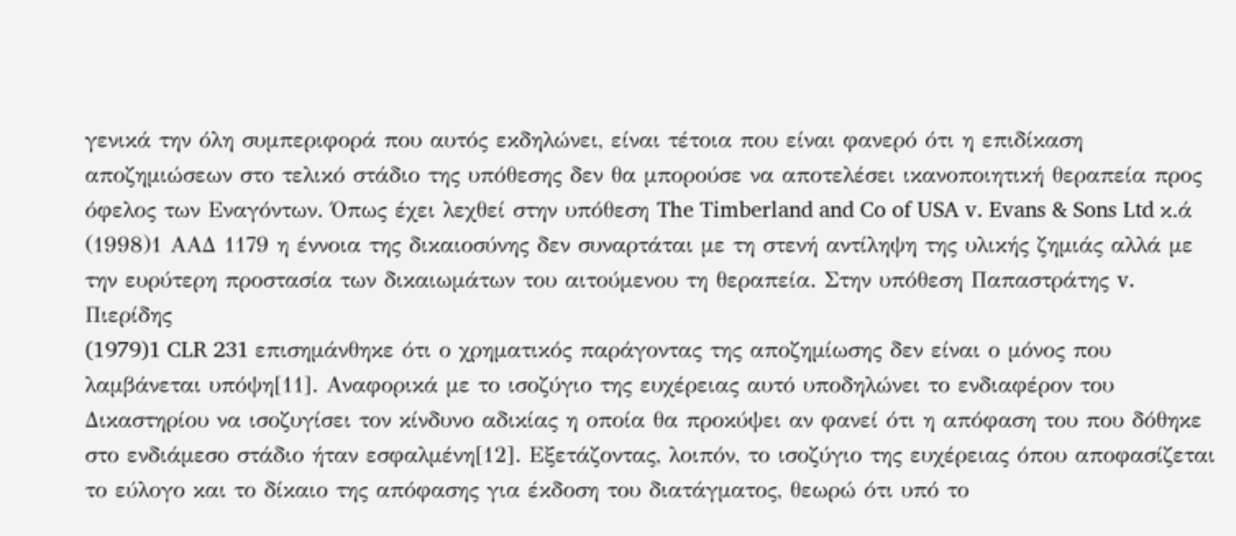γενικά την όλη συμπεριφορά που αυτός εκδηλώνει, είναι τέτοια που είναι φανερό ότι η επιδίκαση αποζημιώσεων στο τελικό στάδιο της υπόθεσης δεν θα μπορούσε να αποτελέσει ικανοποιητική θεραπεία προς όφελος των Εναγόντων. Όπως έχει λεχθεί στην υπόθεση The Timberland and Co of USA v. Evans & Sons Ltd κ.ά
(1998)1 ΑΑΔ 1179 η έννοια της δικαιοσύνης δεν συναρτάται με τη στενή αντίληψη της υλικής ζημιάς αλλά με την ευρύτερη προστασία των δικαιωμάτων του αιτούμενου τη θεραπεία. Στην υπόθεση Παπαστράτης v. Πιερίδης
(1979)1 CLR 231 επισημάνθηκε ότι ο χρηματικός παράγοντας της αποζημίωσης δεν είναι ο μόνος που λαμβάνεται υπόψη[11]. Αναφορικά με το ισοζύγιο της ευχέρειας αυτό υποδηλώνει το ενδιαφέρον του Δικαστηρίου να ισοζυγίσει τον κίνδυνο αδικίας η οποία θα προκύψει αν φανεί ότι η απόφαση του που δόθηκε στο ενδιάμεσο στάδιο ήταν εσφαλμένη[12]. Εξετάζοντας, λοιπόν, το ισοζύγιο της ευχέρειας όπου αποφασίζεται το εύλογο και το δίκαιο της απόφασης για έκδοση του διατάγματος, θεωρώ ότι υπό το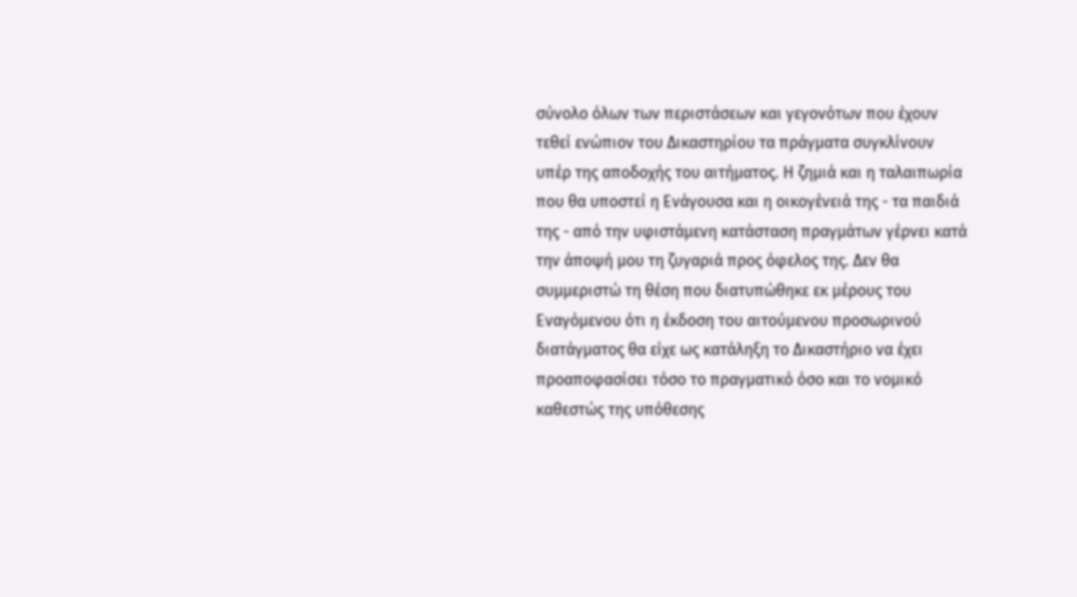σύνολο όλων των περιστάσεων και γεγονότων που έχουν τεθεί ενώπιον του Δικαστηρίου τα πράγματα συγκλίνουν υπέρ της αποδοχής του αιτήματος. Η ζημιά και η ταλαιπωρία που θα υποστεί η Ενάγουσα και η οικογένειά της - τα παιδιά της - από την υφιστάμενη κατάσταση πραγμάτων γέρνει κατά την άποψή μου τη ζυγαριά προς όφελος της. Δεν θα συμμεριστώ τη θέση που διατυπώθηκε εκ μέρους του Εναγόμενου ότι η έκδοση του αιτούμενου προσωρινού διατάγματος θα είχε ως κατάληξη το Δικαστήριο να έχει προαποφασίσει τόσο το πραγματικό όσο και το νομικό καθεστώς της υπόθεσης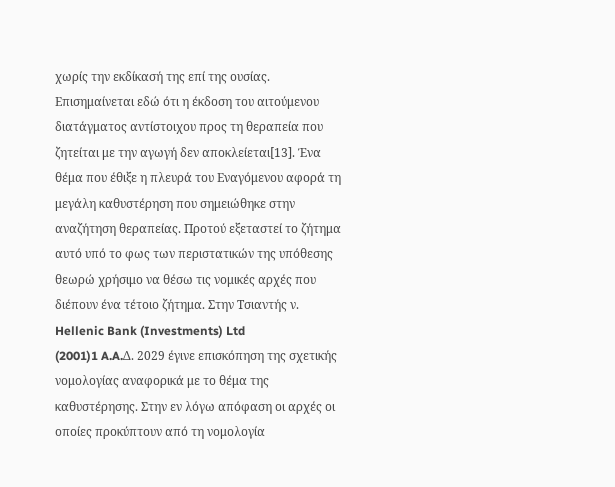χωρίς την εκδίκασή της επί της ουσίας. Επισημαίνεται εδώ ότι η έκδοση του αιτούμενου διατάγματος αντίστοιχου προς τη θεραπεία που ζητείται με την αγωγή δεν αποκλείεται[13]. Ένα θέμα που έθιξε η πλευρά του Εναγόμενου αφορά τη μεγάλη καθυστέρηση που σημειώθηκε στην αναζήτηση θεραπείας. Προτού εξεταστεί το ζήτημα αυτό υπό το φως των περιστατικών της υπόθεσης θεωρώ χρήσιμο να θέσω τις νομικές αρχές που διέπουν ένα τέτοιο ζήτημα. Στην Τσιαντής ν. Hellenic Bank (Investments) Ltd
(2001)1 A.A.Δ. 2029 έγινε επισκόπηση της σχετικής νομολογίας αναφορικά με το θέμα της καθυστέρησης. Στην εν λόγω απόφαση οι αρχές οι οποίες προκύπτουν από τη νομολογία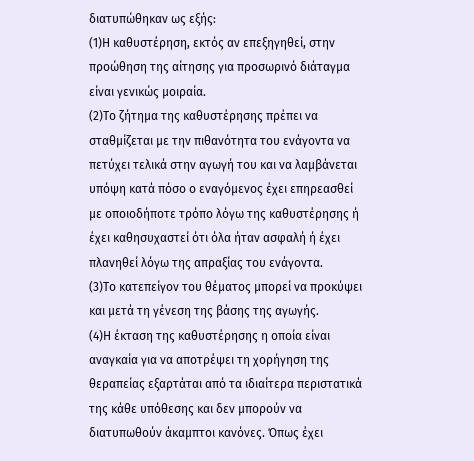διατυπώθηκαν ως εξής:
(1)Η καθυστέρηση, εκτός αν επεξηγηθεί, στην προώθηση της αίτησης για προσωρινό διάταγμα είναι γενικώς μοιραία.
(2)Το ζήτημα της καθυστέρησης πρέπει να σταθμίζεται με την πιθανότητα του ενάγοντα να πετύχει τελικά στην αγωγή του και να λαμβάνεται υπόψη κατά πόσο ο εναγόμενος έχει επηρεασθεί με οποιοδήποτε τρόπο λόγω της καθυστέρησης ή έχει καθησυχαστεί ότι όλα ήταν ασφαλή ή έχει πλανηθεί λόγω της απραξίας του ενάγοντα.
(3)Το κατεπείγον του θέματος μπορεί να προκύψει και μετά τη γένεση της βάσης της αγωγής.
(4)Η έκταση της καθυστέρησης η οποία είναι αναγκαία για να αποτρέψει τη χορήγηση της θεραπείας εξαρτάται από τα ιδιαίτερα περιστατικά της κάθε υπόθεσης και δεν μπορούν να διατυπωθούν άκαμπτοι κανόνες. Όπως έχει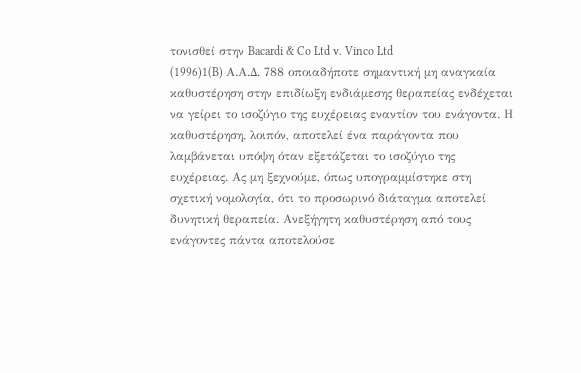τονισθεί στην Bacardi & Co Ltd v. Vinco Ltd
(1996)1(B) Α.Α.Δ. 788 οποιαδήποτε σημαντική μη αναγκαία καθυστέρηση στην επιδίωξη ενδιάμεσης θεραπείας ενδέχεται να γείρει το ισοζύγιο της ευχέρειας εναντίον του ενάγοντα. Η καθυστέρηση, λοιπόν, αποτελεί ένα παράγοντα που λαμβάνεται υπόψη όταν εξετάζεται το ισοζύγιο της ευχέρειας. Ας μη ξεχνούμε, όπως υπογραμμίστηκε στη σχετική νομολογία, ότι το προσωρινό διάταγμα αποτελεί δυνητική θεραπεία. Ανεξήγητη καθυστέρηση από τους ενάγοντες πάντα αποτελούσε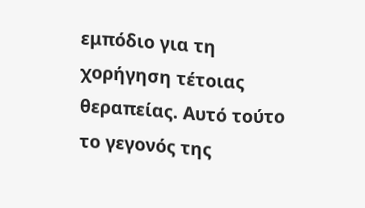εμπόδιο για τη χορήγηση τέτοιας θεραπείας. Αυτό τούτο το γεγονός της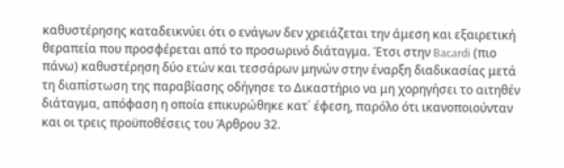καθυστέρησης καταδεικνύει ότι ο ενάγων δεν χρειάζεται την άμεση και εξαιρετική θεραπεία που προσφέρεται από το προσωρινό διάταγμα. Έτσι στην Bacardi (πιο πάνω) καθυστέρηση δύο ετών και τεσσάρων μηνών στην έναρξη διαδικασίας μετά τη διαπίστωση της παραβίασης οδήγησε το Δικαστήριο να μη χορηγήσει το αιτηθέν διάταγμα, απόφαση η οποία επικυρώθηκε κατ΄ έφεση, παρόλο ότι ικανοποιούνταν και οι τρεις προϋποθέσεις του Άρθρου 32.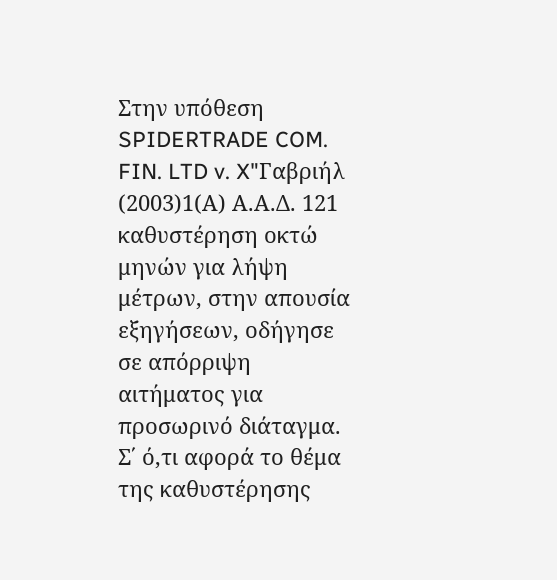Στην υπόθεση SPIDERTRADE COM. FIN. LTD v. X"Γαβριήλ
(2003)1(Α) Α.Α.Δ. 121 καθυστέρηση οκτώ μηνών για λήψη μέτρων, στην απουσία εξηγήσεων, οδήγησε σε απόρριψη αιτήματος για προσωρινό διάταγμα. Σ΄ ό,τι αφορά το θέμα της καθυστέρησης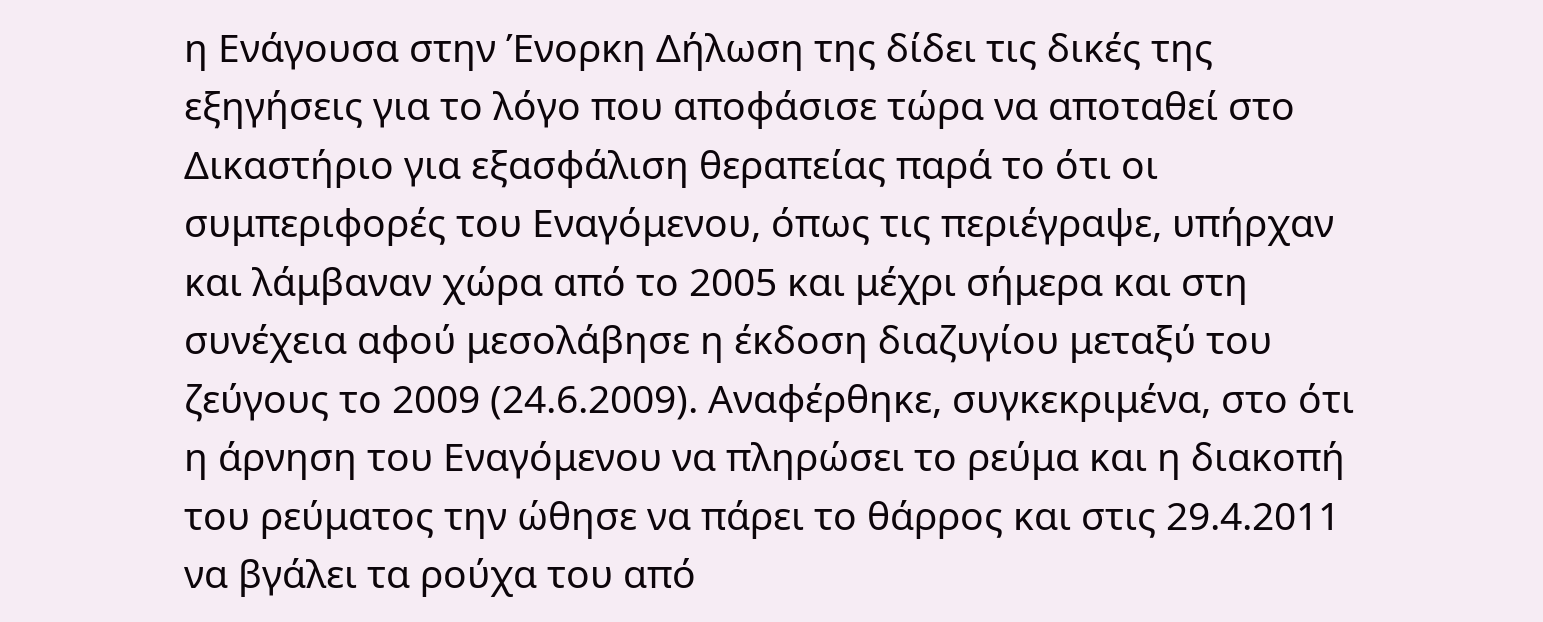η Ενάγουσα στην Ένορκη Δήλωση της δίδει τις δικές της εξηγήσεις για το λόγο που αποφάσισε τώρα να αποταθεί στο Δικαστήριο για εξασφάλιση θεραπείας παρά το ότι οι συμπεριφορές του Εναγόμενου, όπως τις περιέγραψε, υπήρχαν και λάμβαναν χώρα από το 2005 και μέχρι σήμερα και στη συνέχεια αφού μεσολάβησε η έκδοση διαζυγίου μεταξύ του ζεύγους το 2009 (24.6.2009). Αναφέρθηκε, συγκεκριμένα, στο ότι η άρνηση του Εναγόμενου να πληρώσει το ρεύμα και η διακοπή του ρεύματος την ώθησε να πάρει το θάρρος και στις 29.4.2011 να βγάλει τα ρούχα του από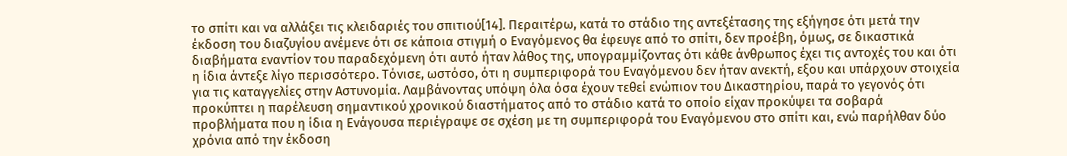το σπίτι και να αλλάξει τις κλειδαριές του σπιτιού[14]. Περαιτέρω, κατά το στάδιο της αντεξέτασης της εξήγησε ότι μετά την έκδοση του διαζυγίου ανέμενε ότι σε κάποια στιγμή ο Εναγόμενος θα έφευγε από το σπίτι, δεν προέβη, όμως, σε δικαστικά διαβήματα εναντίον του παραδεχόμενη ότι αυτό ήταν λάθος της, υπογραμμίζοντας ότι κάθε άνθρωπος έχει τις αντοχές του και ότι η ίδια άντεξε λίγο περισσότερο. Τόνισε, ωστόσο, ότι η συμπεριφορά του Εναγόμενου δεν ήταν ανεκτή, εξου και υπάρχουν στοιχεία για τις καταγγελίες στην Αστυνομία. Λαμβάνοντας υπόψη όλα όσα έχουν τεθεί ενώπιον του Δικαστηρίου, παρά το γεγονός ότι προκύπτει η παρέλευση σημαντικού χρονικού διαστήματος από το στάδιο κατά το οποίο είχαν προκύψει τα σοβαρά προβλήματα που η ίδια η Ενάγουσα περιέγραψε σε σχέση με τη συμπεριφορά του Εναγόμενου στο σπίτι και, ενώ παρήλθαν δύο χρόνια από την έκδοση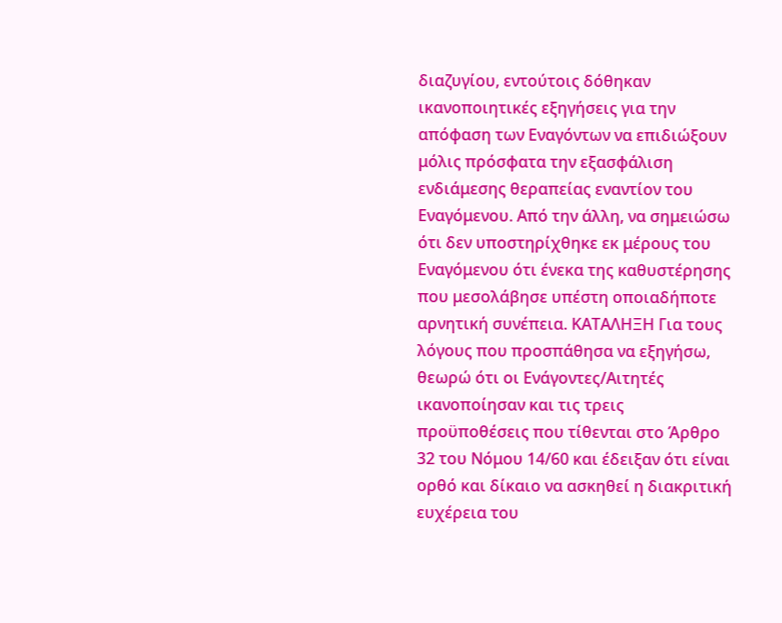διαζυγίου, εντούτοις δόθηκαν ικανοποιητικές εξηγήσεις για την απόφαση των Εναγόντων να επιδιώξουν μόλις πρόσφατα την εξασφάλιση ενδιάμεσης θεραπείας εναντίον του Εναγόμενου. Από την άλλη, να σημειώσω ότι δεν υποστηρίχθηκε εκ μέρους του Εναγόμενου ότι ένεκα της καθυστέρησης που μεσολάβησε υπέστη οποιαδήποτε αρνητική συνέπεια. ΚΑΤΑΛΗΞΗ Για τους λόγους που προσπάθησα να εξηγήσω, θεωρώ ότι οι Ενάγοντες/Αιτητές ικανοποίησαν και τις τρεις προϋποθέσεις που τίθενται στο Άρθρο 32 του Νόμου 14/60 και έδειξαν ότι είναι ορθό και δίκαιο να ασκηθεί η διακριτική ευχέρεια του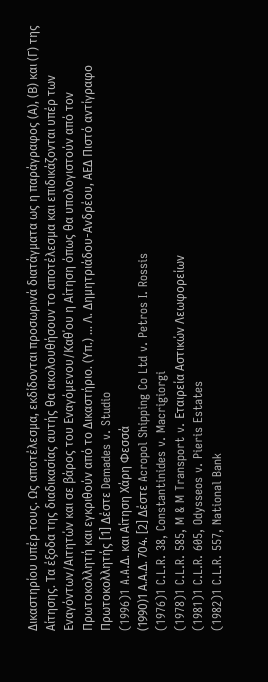Δικαστηρίου υπέρ τους. Ως αποτέλεσμα, εκδίδονται προσωρινά διατάγματα ως η παράγραφος (Α), (Β) και (Γ) της Αίτησης. Τα έξοδα της διαδικασίας αυτής θα ακολουθήσουν το αποτέλεσμα και επιδικάζονται υπέρ των Εναγόντων/Αιτητών και σε βάρος του Εναγόμενου/Καθ΄ου η Αίτηση όπως θα υπολογιστούν από τον Πρωτοκολλητή και εγκριθούν από το Δικαστήριο. (Υπ.) ... Λ. Δημητριάδου-Ανδρέου, ΑΕΔ Πιστό αντίγραφο Πρωτοκολλητής [1] Δέστε Demades v. Studio
(1996)1 A.A.Δ. και Αίτηση Χάρη Φεσσά
(1990)1 Α.Α.Δ. 704. [2] Δέστε Acropol Shipping Co Ltd v. Petros I. Rossis
(1976)1 C.L.R. 38, Constantinides v. Macrigiorgi
(1978)1 C.L.R. 585, M & M Transport v. Εταιρεία Αστικών Λεωφορείων
(1981)1 C.L.R. 605, Odysseos v. Pieris Estates
(1982)1 C.L.R. 557, National Bank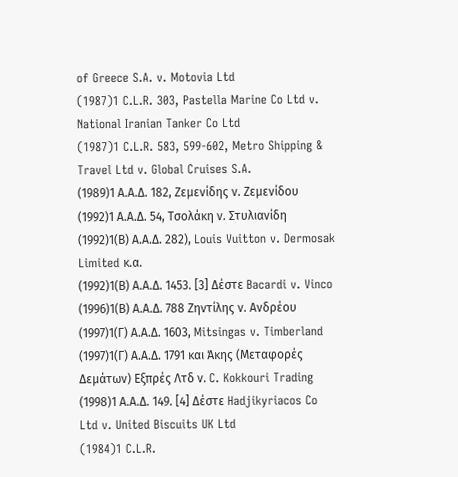of Greece S.A. v. Motovia Ltd
(1987)1 C.L.R. 303, Pastella Marine Co Ltd v. National Iranian Tanker Co Ltd
(1987)1 C.L.R. 583, 599-602, Metro Shipping & Travel Ltd v. Global Cruises S.A.
(1989)1 Α.Α.Δ. 182, Ζεμενίδης ν. Ζεμενίδου
(1992)1 Α.Α.Δ. 54, Τσολάκη ν. Στυλιανίδη
(1992)1(Β) Α.Α.Δ. 282), Louis Vuitton v. Dermosak Limited κ.α.
(1992)1(Β) Α.Α.Δ. 1453. [3] Δέστε Bacardi v. Vinco
(1996)1(Β) Α.Α.Δ. 788 Ζηντίλης ν. Ανδρέου
(1997)1(Γ) Α.Α.Δ. 1603, Mitsingas v. Timberland
(1997)1(Γ) Α.Α.Δ. 1791 και Άκης (Μεταφορές Δεμάτων) Εξπρές Λτδ ν. C. Kokkouri Trading
(1998)1 Α.Α.Δ. 149. [4] Δέστε Hadjikyriacos Co Ltd v. United Biscuits UK Ltd
(1984)1 C.L.R.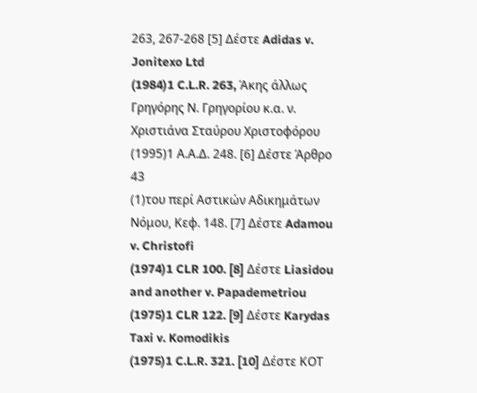263, 267-268 [5] Δέστε Adidas v. Jonitexo Ltd
(1984)1 C.L.R. 263, Άκης άλλως Γρηγόρης Ν. Γρηγορίου κ.α. ν. Χριστιάνα Σταύρου Χριστοφόρου
(1995)1 Α.Α.Δ. 248. [6] Δέστε Άρθρο 43
(1)του περί Αστικών Αδικημάτων Νόμου, Κεφ. 148. [7] Δέστε Adamou v. Christofi
(1974)1 CLR 100. [8] Δέστε Liasidou and another v. Papademetriou
(1975)1 CLR 122. [9] Δέστε Karydas Taxi v. Komodikis
(1975)1 C.L.R. 321. [10] Δέστε ΚΟΤ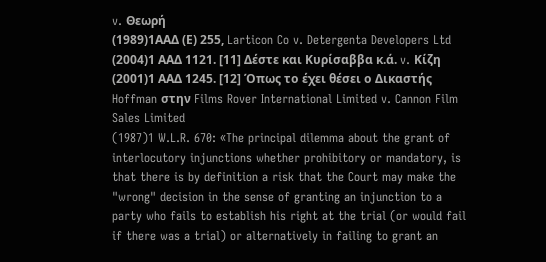v. Θεωρή
(1989)1ΑΑΔ (Ε) 255, Larticon Co v. Detergenta Developers Ltd
(2004)1 ΑΑΔ 1121. [11] Δέστε και Κυρίσαββα κ.ά. v. Κίζη
(2001)1 ΑΑΔ 1245. [12] Όπως το έχει θέσει ο Δικαστής Hoffman στην Films Rover International Limited v. Cannon Film Sales Limited
(1987)1 W.L.R. 670: «The principal dilemma about the grant of interlocutory injunctions whether prohibitory or mandatory, is that there is by definition a risk that the Court may make the "wrong" decision in the sense of granting an injunction to a party who fails to establish his right at the trial (or would fail if there was a trial) or alternatively in failing to grant an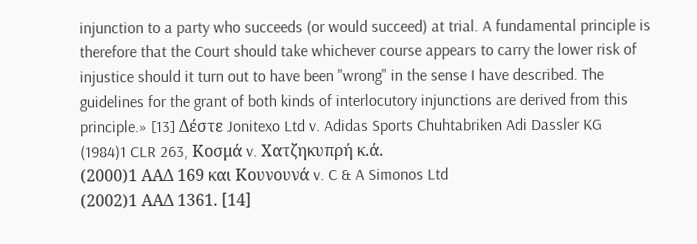injunction to a party who succeeds (or would succeed) at trial. A fundamental principle is therefore that the Court should take whichever course appears to carry the lower risk of injustice should it turn out to have been "wrong" in the sense I have described. The guidelines for the grant of both kinds of interlocutory injunctions are derived from this principle.» [13] Δέστε Jonitexo Ltd v. Adidas Sports Chuhtabriken Adi Dassler KG
(1984)1 CLR 263, Κοσμά v. Χατζηκυπρή κ.ά.
(2000)1 ΑΑΔ 169 και Κουνουνά v. C & A Simonos Ltd
(2002)1 ΑΑΔ 1361. [14]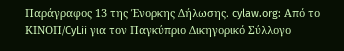Παράγραφος 13 της Ένορκης Δήλωσης. cylaw.org: Από το ΚΙΝOΠ/CyLii για τον Παγκύπριο Δικηγορικό Σύλλογο